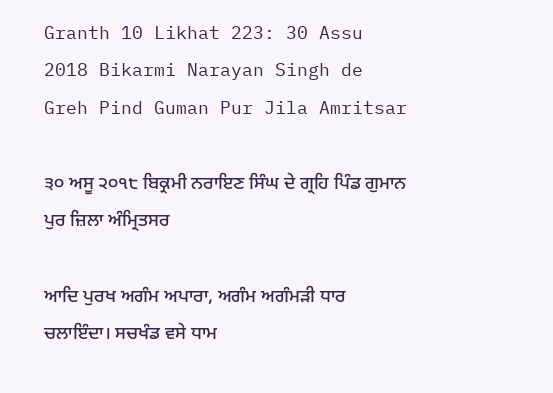Granth 10 Likhat 223: 30 Assu 2018 Bikarmi Narayan Singh de Greh Pind Guman Pur Jila Amritsar

੩੦ ਅਸੂ ੨੦੧੮ ਬਿਕ੍ਰਮੀ ਨਰਾਇਣ ਸਿੰਘ ਦੇ ਗ੍ਰਹਿ ਪਿੰਡ ਗੁਮਾਨ ਪੁਰ ਜ਼ਿਲਾ ਅੰਮ੍ਰਿਤਸਰ

ਆਦਿ ਪੁਰਖ ਅਗੰਮ ਅਪਾਰਾ, ਅਗੰਮ ਅਗੰਮੜੀ ਧਾਰ ਚਲਾਇੰਦਾ। ਸਚਖੰਡ ਵਸੇ ਧਾਮ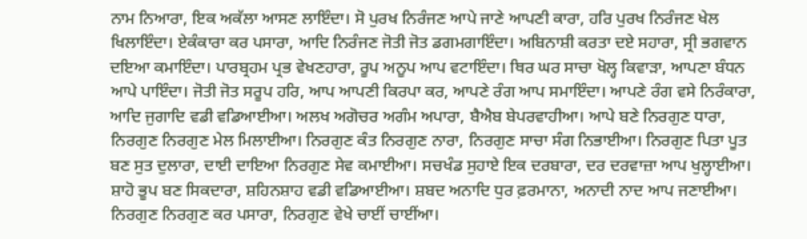ਨਾਮ ਨਿਆਰਾ, ਇਕ ਅਕੱਲਾ ਆਸਣ ਲਾਇੰਦਾ। ਸੋ ਪੁਰਖ ਨਿਰੰਜਣ ਆਪੇ ਜਾਣੇ ਆਪਣੀ ਕਾਰਾ, ਹਰਿ ਪੁਰਖ ਨਿਰੰਜਣ ਖੇਲ ਖਿਲਾਇੰਦਾ। ਏਕੰਕਾਰਾ ਕਰ ਪਸਾਰਾ, ਆਦਿ ਨਿਰੰਜਣ ਜੋਤੀ ਜੋਤ ਡਗਮਗਾਇੰਦਾ। ਅਬਿਨਾਸ਼ੀ ਕਰਤਾ ਦਏ ਸਹਾਰਾ, ਸ੍ਰੀ ਭਗਵਾਨ ਦਇਆ ਕਮਾਇੰਦਾ। ਪਾਰਬ੍ਰਹਮ ਪ੍ਰਭ ਵੇਖਣਹਾਰਾ, ਰੂਪ ਅਨੂਪ ਆਪ ਵਟਾਇੰਦਾ। ਥਿਰ ਘਰ ਸਾਚਾ ਖੋਲ੍ਹ ਕਿਵਾੜਾ, ਆਪਣਾ ਬੰਧਨ ਆਪੇ ਪਾਇੰਦਾ। ਜੋਤੀ ਜੋਤ ਸਰੂਪ ਹਰਿ, ਆਪ ਆਪਣੀ ਕਿਰਪਾ ਕਰ, ਆਪਣੇ ਰੰਗ ਆਪ ਸਮਾਇੰਦਾ। ਆਪਣੇ ਰੰਗ ਵਸੇ ਨਿਰੰਕਾਰਾ, ਆਦਿ ਜੁਗਾਦਿ ਵਡੀ ਵਡਿਆਈਆ। ਅਲਖ ਅਗੋਚਰ ਅਗੰਮ ਅਪਾਰਾ, ਬੈਐਬ ਬੇਪਰਵਾਹੀਆ। ਆਪੇ ਬਣੇ ਨਿਰਗੁਣ ਧਾਰਾ, ਨਿਰਗੁਣ ਨਿਰਗੁਣ ਮੇਲ ਮਿਲਾਈਆ। ਨਿਰਗੁਣ ਕੰਤ ਨਿਰਗੁਣ ਨਾਰਾ, ਨਿਰਗੁਣ ਸਾਚਾ ਸੰਗ ਨਿਭਾਈਆ। ਨਿਰਗੁਣ ਪਿਤਾ ਪੂਤ ਬਣ ਸੁਤ ਦੁਲਾਰਾ, ਦਾਈ ਦਾਇਆ ਨਿਰਗੁਣ ਸੇਵ ਕਮਾਈਆ। ਸਚਖੰਡ ਸੁਹਾਏ ਇਕ ਦਰਬਾਰਾ, ਦਰ ਦਰਵਾਜ਼ਾ ਆਪ ਖੁਲ੍ਹਾਈਆ। ਸ਼ਾਹੋ ਭੂਪ ਬਣ ਸਿਕਦਾਰਾ, ਸ਼ਹਿਨਸ਼ਾਹ ਵਡੀ ਵਡਿਆਈਆ। ਸ਼ਬਦ ਅਨਾਦਿ ਧੁਰ ਫ਼ਰਮਾਨਾ, ਅਨਾਦੀ ਨਾਦ ਆਪ ਜਣਾਈਆ। ਨਿਰਗੁਣ ਨਿਰਗੁਣ ਕਰ ਪਸਾਰਾ, ਨਿਰਗੁਣ ਵੇਖੇ ਚਾਈਂ ਚਾਈਂਆ।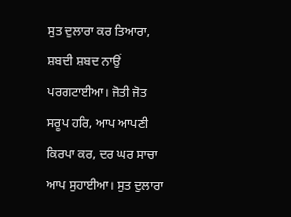ਸੁਤ ਦੁਲਾਰਾ ਕਰ ਤਿਆਰਾ, ਸ਼ਬਦੀ ਸ਼ਬਦ ਨਾਉਂ ਪਰਗਟਾਈਆ। ਜੋਤੀ ਜੋਤ ਸਰੂਪ ਹਰਿ, ਆਪ ਆਪਣੀ ਕਿਰਪਾ ਕਰ, ਦਰ ਘਰ ਸਾਚਾ ਆਪ ਸੁਹਾਈਆ। ਸੁਤ ਦੁਲਾਰਾ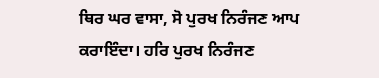ਥਿਰ ਘਰ ਵਾਸਾ, ਸੋ ਪੁਰਖ ਨਿਰੰਜਣ ਆਪ ਕਰਾਇੰਦਾ। ਹਰਿ ਪੁਰਖ ਨਿਰੰਜਣ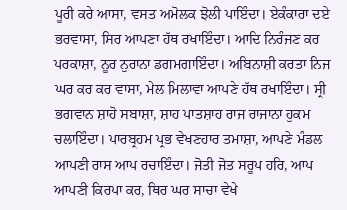ਪੂਰੀ ਕਰੇ ਆਸਾ, ਵਸਤ ਅਮੋਲਕ ਝੋਲੀ ਪਾਇੰਦਾ। ਏਕੰਕਾਰਾ ਦਏ ਭਰਵਾਸਾ, ਸਿਰ ਆਪਣਾ ਹੱਥ ਰਖਾਇੰਦਾ। ਆਦਿ ਨਿਰੰਜਣ ਕਰ ਪਰਕਾਸ਼ਾ, ਨੂਰ ਨੁਰਾਨਾ ਡਗਮਗਾਇੰਦਾ। ਅਬਿਨਾਸ਼ੀ ਕਰਤਾ ਨਿਜ ਘਰ ਕਰ ਕਰ ਵਾਸਾ, ਮੇਲ ਮਿਲਾਵਾ ਆਪਣੇ ਹੱਥ ਰਖਾਇੰਦਾ। ਸ੍ਰੀ ਭਗਵਾਨ ਸ਼ਾਹੋ ਸਬਾਸ਼ਾ, ਸ਼ਾਹ ਪਾਤਸ਼ਾਹ ਰਾਜ ਰਾਜਾਨਾ ਹੁਕਮ ਚਲਾਇੰਦਾ। ਪਾਰਬ੍ਰਹਮ ਪ੍ਰਭ ਵੇਖਣਹਾਰ ਤਮਾਸ਼ਾ, ਆਪਣੇ ਮੰਡਲ ਆਪਣੀ ਰਾਸ ਆਪ ਰਚਾਇੰਦਾ। ਜੋਤੀ ਜੋਤ ਸਰੂਪ ਹਰਿ, ਆਪ ਆਪਣੀ ਕਿਰਪਾ ਕਰ, ਥਿਰ ਘਰ ਸਾਚਾ ਵੇਖੇ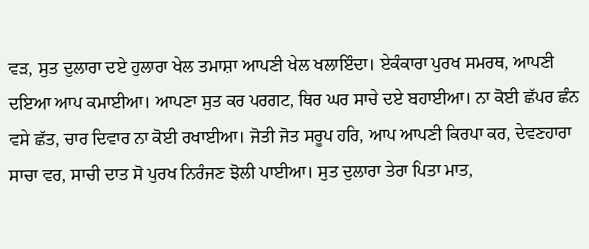ਵੜ, ਸੁਤ ਦੁਲਾਰਾ ਦਏ ਹੁਲਾਰਾ ਖੇਲ ਤਮਾਸ਼ਾ ਆਪਣੀ ਖੇਲ ਖਲਾਇੰਦਾ। ਏਕੰਕਾਰਾ ਪੁਰਖ ਸਮਰਥ, ਆਪਣੀ ਦਇਆ ਆਪ ਕਮਾਈਆ। ਆਪਣਾ ਸੁਤ ਕਰ ਪਰਗਟ, ਥਿਰ ਘਰ ਸਾਚੇ ਦਏ ਬਹਾਈਆ। ਨਾ ਕੋਈ ਛੱਪਰ ਛੰਨ ਵਸੇ ਛੱਤ, ਚਾਰ ਦਿਵਾਰ ਨਾ ਕੋਈ ਰਖਾਈਆ। ਜੋਤੀ ਜੋਤ ਸਰੂਪ ਹਰਿ, ਆਪ ਆਪਣੀ ਕਿਰਪਾ ਕਰ, ਦੇਵਣਹਾਰਾ ਸਾਚਾ ਵਰ, ਸਾਚੀ ਦਾਤ ਸੋ ਪੁਰਖ ਨਿਰੰਜਣ ਝੋਲੀ ਪਾਈਆ। ਸੁਤ ਦੁਲਾਰਾ ਤੇਰਾ ਪਿਤਾ ਮਾਤ,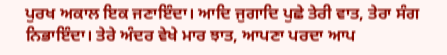ਪੁਰਖ ਅਕਾਲ ਇਕ ਜਣਾਇੰਦਾ। ਆਦਿ ਜੁਗਾਦਿ ਪੁਛੇ ਤੇਰੀ ਵਾਤ, ਤੇਰਾ ਸੰਗ ਨਿਭਾਇੰਦਾ। ਤੇਰੇ ਅੰਦਰ ਵੇਖੇ ਮਾਰ ਝਾਤ, ਆਪਣਾ ਪਰਦਾ ਆਪ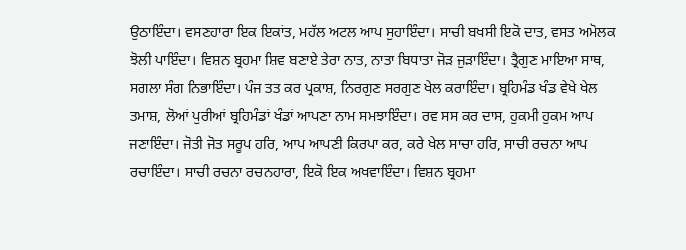ਉਠਾਇੰਦਾ। ਵਸਣਹਾਰਾ ਇਕ ਇਕਾਂਤ, ਮਹੱਲ ਅਟਲ ਆਪ ਸੁਹਾਇੰਦਾ। ਸਾਚੀ ਬਖਸੀ ਇਕੋ ਦਾਤ, ਵਸਤ ਅਮੋਲਕ ਝੋਲੀ ਪਾਇੰਦਾ। ਵਿਸ਼ਨ ਬ੍ਰਹਮਾ ਸ਼ਿਵ ਬਣਾਏ ਤੇਰਾ ਨਾਤ, ਨਾਤਾ ਬਿਧਾਤਾ ਜੋੜ ਜੁੜਾਇੰਦਾ। ਤ੍ਰੈਗੁਣ ਮਾਇਆ ਸਾਥ, ਸਗਲਾ ਸੰਗ ਨਿਭਾਇੰਦਾ। ਪੰਜ ਤਤ ਕਰ ਪ੍ਰਕਾਸ਼, ਨਿਰਗੁਣ ਸਰਗੁਣ ਖੇਲ ਕਰਾਇੰਦਾ। ਬ੍ਰਹਿਮੰਡ ਖੰਡ ਵੇਖੇ ਖੇਲ ਤਮਾਸ਼, ਲੋਆਂ ਪੁਰੀਆਂ ਬ੍ਰਹਿਮੰਡਾਂ ਖੰਡਾਂ ਆਪਣਾ ਨਾਮ ਸਮਝਾਇੰਦਾ। ਰਵ ਸਸ ਕਰ ਦਾਸ, ਹੁਕਮੀ ਹੁਕਮ ਆਪ ਜਣਾਇੰਦਾ। ਜੋਤੀ ਜੋਤ ਸਰੂਪ ਹਰਿ, ਆਪ ਆਪਣੀ ਕਿਰਪਾ ਕਰ, ਕਰੇ ਖੇਲ ਸਾਚਾ ਹਰਿ, ਸਾਚੀ ਰਚਨਾ ਆਪ ਰਚਾਇੰਦਾ। ਸਾਚੀ ਰਚਨਾ ਰਚਨਹਾਰਾ, ਇਕੋ ਇਕ ਅਖਵਾਇੰਦਾ। ਵਿਸ਼ਨ ਬ੍ਰਹਮਾ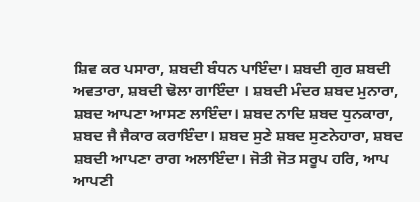ਸ਼ਿਵ ਕਰ ਪਸਾਰਾ, ਸ਼ਬਦੀ ਬੰਧਨ ਪਾਇੰਦਾ। ਸ਼ਬਦੀ ਗੁਰ ਸ਼ਬਦੀ ਅਵਤਾਰਾ, ਸ਼ਬਦੀ ਢੋਲਾ ਗਾਇੰਦਾ । ਸ਼ਬਦੀ ਮੰਦਰ ਸ਼ਬਦ ਮੁਨਾਰਾ, ਸ਼ਬਦ ਆਪਣਾ ਆਸਣ ਲਾਇੰਦਾ। ਸ਼ਬਦ ਨਾਦਿ ਸ਼ਬਦ ਧੁਨਕਾਰਾ, ਸ਼ਬਦ ਜੈ ਜੈਕਾਰ ਕਰਾਇੰਦਾ। ਸ਼ਬਦ ਸੁਣੇ ਸ਼ਬਦ ਸੁਣਨੇਹਾਰਾ, ਸ਼ਬਦ ਸ਼ਬਦੀ ਆਪਣਾ ਰਾਗ ਅਲਾਇੰਦਾ। ਜੋਤੀ ਜੋਤ ਸਰੂਪ ਹਰਿ, ਆਪ ਆਪਣੀ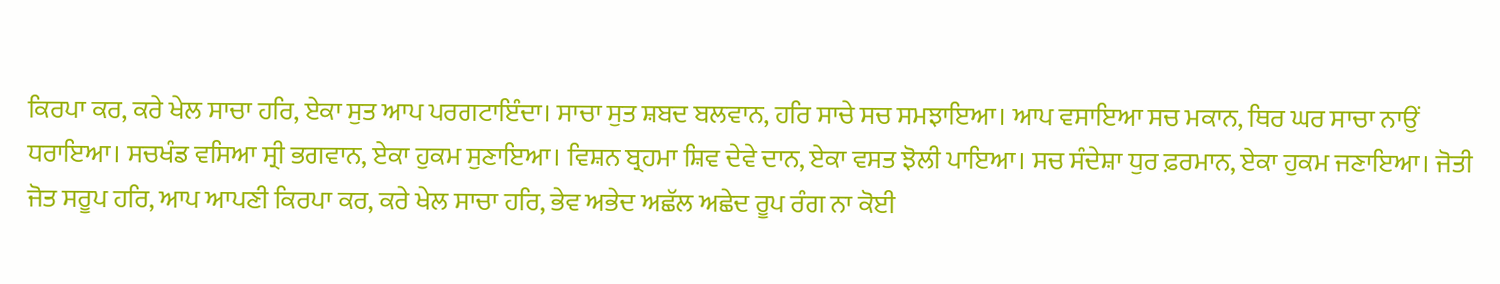ਕਿਰਪਾ ਕਰ, ਕਰੇ ਖੇਲ ਸਾਚਾ ਹਰਿ, ਏਕਾ ਸੁਤ ਆਪ ਪਰਗਟਾਇੰਦਾ। ਸਾਚਾ ਸੁਤ ਸ਼ਬਦ ਬਲਵਾਨ, ਹਰਿ ਸਾਚੇ ਸਚ ਸਮਝਾਇਆ। ਆਪ ਵਸਾਇਆ ਸਚ ਮਕਾਨ, ਥਿਰ ਘਰ ਸਾਚਾ ਨਾਉਂ ਧਰਾਇਆ। ਸਚਖੰਡ ਵਸਿਆ ਸ੍ਰੀ ਭਗਵਾਨ, ਏਕਾ ਹੁਕਮ ਸੁਣਾਇਆ। ਵਿਸ਼ਨ ਬ੍ਰਹਮਾ ਸ਼ਿਵ ਦੇਵੇ ਦਾਨ, ਏਕਾ ਵਸਤ ਝੋਲੀ ਪਾਇਆ। ਸਚ ਸੰਦੇਸ਼ਾ ਧੁਰ ਫ਼ਰਮਾਨ, ਏਕਾ ਹੁਕਮ ਜਣਾਇਆ। ਜੋਤੀ ਜੋਤ ਸਰੂਪ ਹਰਿ, ਆਪ ਆਪਣੀ ਕਿਰਪਾ ਕਰ, ਕਰੇ ਖੇਲ ਸਾਚਾ ਹਰਿ, ਭੇਵ ਅਭੇਦ ਅਛੱਲ ਅਛੇਦ ਰੂਪ ਰੰਗ ਨਾ ਕੋਈ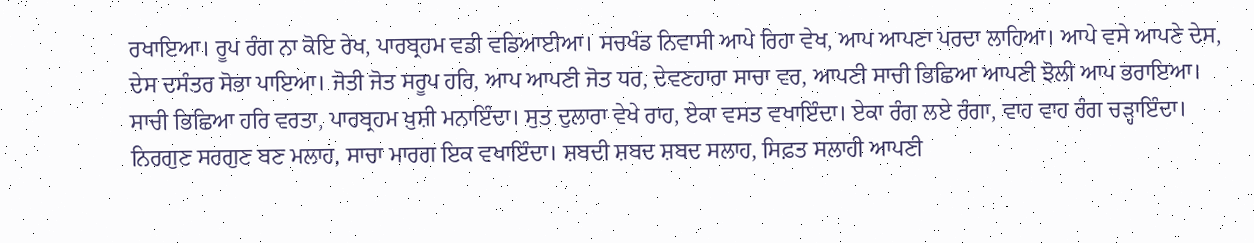ਰਖਾਇਆ। ਰੂਪ ਰੰਗ ਨਾ ਕੋਇ ਰੇਖ, ਪਾਰਬ੍ਰਹਮ ਵਡੀ ਵਡਿਆਈਆ। ਸਚਖੰਡ ਨਿਵਾਸੀ ਆਪੇ ਰਿਹਾ ਵੇਖ, ਆਪ ਆਪਣਾ ਪਰਦਾ ਲਾਹਿਆ। ਆਪੇ ਵਸੇ ਆਪਣੇ ਦੇਸ, ਦੇਸ ਦਸੰਤਰ ਸੋਭਾ ਪਾਇਆ। ਜੋਤੀ ਜੋਤ ਸਰੂਪ ਹਰਿ, ਆਪ ਆਪਣੀ ਜੋਤ ਧਰ, ਦੇਵਣਹਾਰਾ ਸਾਚਾ ਵਰ, ਆਪਣੀ ਸਾਚੀ ਭਿਛਿਆ ਆਪਣੀ ਝੋਲੀ ਆਪ ਭਰਾਇਆ। ਸਾਚੀ ਭਿਛਿਆ ਹਰਿ ਵਰਤਾ, ਪਾਰਬ੍ਰਹਮ ਖ਼ੁਸ਼ੀ ਮਨਾਇੰਦਾ। ਸੁਤ ਦੁਲਾਰਾ ਵੇਖੇ ਰਾਹ, ਏਕਾ ਵਸਤ ਵਖਾਇੰਦਾ। ਏਕਾ ਰੰਗ ਲਏ ਰੰਗਾ, ਵਾਹ ਵਾਹ ਰੰਗ ਚੜ੍ਹਾਇੰਦਾ। ਨਿਰਗੁਣ ਸਰਗੁਣ ਬਣ ਮਲਾਹ, ਸਾਚਾ ਮਾਰਗ ਇਕ ਵਖਾਇੰਦਾ। ਸ਼ਬਦੀ ਸ਼ਬਦ ਸ਼ਬਦ ਸਲਾਹ, ਸਿਫ਼ਤ ਸਲਾਹੀ ਆਪਣੀ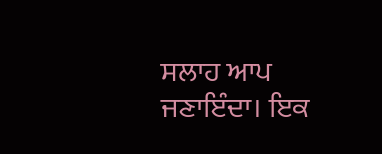ਸਲਾਹ ਆਪ ਜਣਾਇੰਦਾ। ਇਕ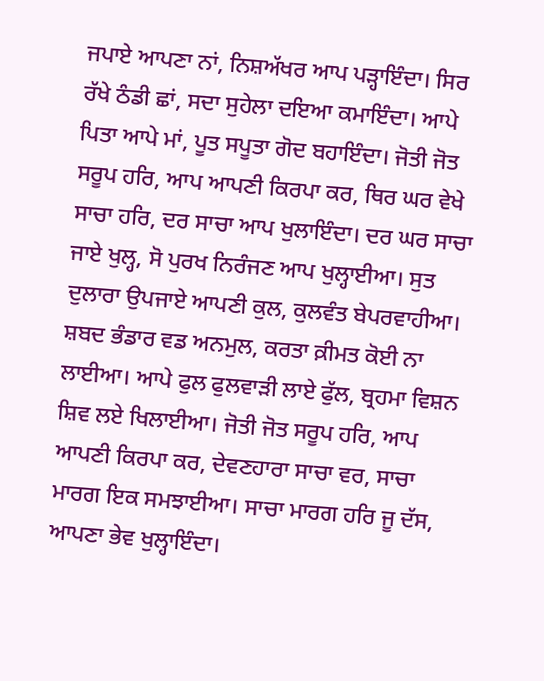ਜਪਾਏ ਆਪਣਾ ਨਾਂ, ਨਿਸ਼ਅੱਖਰ ਆਪ ਪੜ੍ਹਾਇੰਦਾ। ਸਿਰ ਰੱਖੇ ਠੰਡੀ ਛਾਂ, ਸਦਾ ਸੁਹੇਲਾ ਦਇਆ ਕਮਾਇੰਦਾ। ਆਪੇ ਪਿਤਾ ਆਪੇ ਮਾਂ, ਪੂਤ ਸਪੂਤਾ ਗੋਦ ਬਹਾਇੰਦਾ। ਜੋਤੀ ਜੋਤ ਸਰੂਪ ਹਰਿ, ਆਪ ਆਪਣੀ ਕਿਰਪਾ ਕਰ, ਥਿਰ ਘਰ ਵੇਖੇ ਸਾਚਾ ਹਰਿ, ਦਰ ਸਾਚਾ ਆਪ ਖੁਲਾਇੰਦਾ। ਦਰ ਘਰ ਸਾਚਾ ਜਾਏ ਖੁਲ੍ਹ, ਸੋ ਪੁਰਖ ਨਿਰੰਜਣ ਆਪ ਖੁਲ੍ਹਾਈਆ। ਸੁਤ ਦੁਲਾਰਾ ਉਪਜਾਏ ਆਪਣੀ ਕੁਲ, ਕੁਲਵੰਤ ਬੇਪਰਵਾਹੀਆ। ਸ਼ਬਦ ਭੰਡਾਰ ਵਡ ਅਨਮੁਲ, ਕਰਤਾ ਕ਼ੀਮਤ ਕੋਈ ਨਾ ਲਾਈਆ। ਆਪੇ ਫੁਲ ਫੁਲਵਾੜੀ ਲਾਏ ਫੁੱਲ, ਬ੍ਰਹਮਾ ਵਿਸ਼ਨ ਸ਼ਿਵ ਲਏ ਖਿਲਾਈਆ। ਜੋਤੀ ਜੋਤ ਸਰੂਪ ਹਰਿ, ਆਪ ਆਪਣੀ ਕਿਰਪਾ ਕਰ, ਦੇਵਣਹਾਰਾ ਸਾਚਾ ਵਰ, ਸਾਚਾ ਮਾਰਗ ਇਕ ਸਮਝਾਈਆ। ਸਾਚਾ ਮਾਰਗ ਹਰਿ ਜੂ ਦੱਸ, ਆਪਣਾ ਭੇਵ ਖੁਲ੍ਹਾਇੰਦਾ।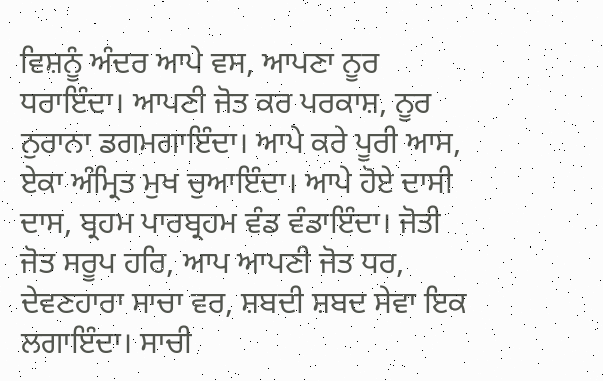ਵਿਸ਼ਨੂੰ ਅੰਦਰ ਆਪੇ ਵਸ, ਆਪਣਾ ਨੂਰ ਧਰਾਇੰਦਾ। ਆਪਣੀ ਜੋਤ ਕਰ ਪਰਕਾਸ਼, ਨੂਰ ਨੁਰਾਨਾ ਡਗਮਗਾਇੰਦਾ। ਆਪੇ ਕਰੇ ਪੂਰੀ ਆਸ, ਏਕਾ ਅੰਮ੍ਰਿਤ ਮੁਖ ਚੁਆਇੰਦਾ। ਆਪੇ ਹੋਏ ਦਾਸੀ ਦਾਸ, ਬ੍ਰਹਮ ਪਾਰਬ੍ਰਹਮ ਵੰਡ ਵੰਡਾਇੰਦਾ। ਜੋਤੀ ਜੋਤ ਸਰੂਪ ਹਰਿ, ਆਪ ਆਪਣੀ ਜੋਤ ਧਰ, ਦੇਵਣਹਾਰਾ ਸਾਚਾ ਵਰ, ਸ਼ਬਦੀ ਸ਼ਬਦ ਸੇਵਾ ਇਕ ਲਗਾਇੰਦਾ। ਸਾਚੀ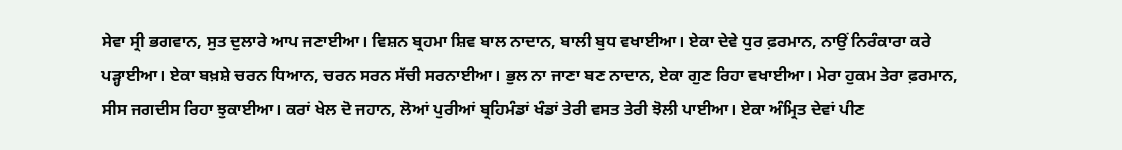ਸੇਵਾ ਸ੍ਰੀ ਭਗਵਾਨ, ਸੁਤ ਦੁਲਾਰੇ ਆਪ ਜਣਾਈਆ। ਵਿਸ਼ਨ ਬ੍ਰਹਮਾ ਸ਼ਿਵ ਬਾਲ ਨਾਦਾਨ, ਬਾਲੀ ਬੁਧ ਵਖਾਈਆ। ਏਕਾ ਦੇਵੇ ਧੁਰ ਫ਼ਰਮਾਨ, ਨਾਉਂ ਨਿਰੰਕਾਰਾ ਕਰੇ ਪੜ੍ਹਾਈਆ। ਏਕਾ ਬਖ਼ਸ਼ੇ ਚਰਨ ਧਿਆਨ, ਚਰਨ ਸਰਨ ਸੱਚੀ ਸਰਨਾਈਆ। ਭੁਲ ਨਾ ਜਾਣਾ ਬਣ ਨਾਦਾਨ, ਏਕਾ ਗੁਣ ਰਿਹਾ ਵਖਾਈਆ। ਮੇਰਾ ਹੁਕਮ ਤੇਰਾ ਫ਼ਰਮਾਨ, ਸੀਸ ਜਗਦੀਸ ਰਿਹਾ ਝੁਕਾਈਆ। ਕਰਾਂ ਖੇਲ ਦੋ ਜਹਾਨ, ਲੋਆਂ ਪੁਰੀਆਂ ਬ੍ਰਹਿਮੰਡਾਂ ਖੰਡਾਂ ਤੇਰੀ ਵਸਤ ਤੇਰੀ ਝੋਲੀ ਪਾਈਆ। ਏਕਾ ਅੰਮ੍ਰਿਤ ਦੇਵਾਂ ਪੀਣ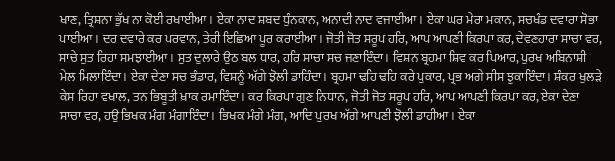ਖਾਣ, ਤ੍ਰਿਸ਼ਨਾ ਭੁੱਖ ਨਾ ਕੋਈ ਰਖਾਈਆ। ਏਕਾ ਨਾਦ ਸ਼ਬਦ ਧੁੰਨਕਾਨ, ਅਨਾਦੀ ਨਾਦ ਵਜਾਈਆ। ਏਕਾ ਘਰ ਮੇਰਾ ਮਕਾਨ, ਸਚਖੰਡ ਦਵਾਰਾ ਸੋਭਾ ਪਾਈਆ। ਦਰ ਦਵਾਰੇ ਕਰ ਪਰਵਾਨ, ਤੇਰੀ ਇਛਿਆ ਪੂਰ ਕਰਾਈਆ। ਜੋਤੀ ਜੋਤ ਸਰੂਪ ਹਰਿ, ਆਪ ਆਪਣੀ ਕਿਰਪਾ ਕਰ, ਦੇਵਣਹਾਰਾ ਸਾਚਾ ਵਰ, ਸਾਚੇ ਸੁਤ ਰਿਹਾ ਸਮਝਾਈਆ। ਸੁਤ ਦੁਲਾਰੇ ਉਠ ਬਲ ਧਾਰ, ਹਰਿ ਸਾਚਾ ਸਚ ਜਣਾਇੰਦਾ। ਵਿਸ਼ਨ ਬ੍ਰਹਮਾ ਸ਼ਿਵ ਕਰ ਪਿਆਰ, ਪੁਰਖ ਅਬਿਨਾਸ਼ੀ ਮੇਲ ਮਿਲਾਇੰਦਾ। ਏਕਾ ਦੇਣਾ ਸਚ ਭੰਡਾਰ, ਵਿਸ਼ਨੂੰ ਅੱਗੇ ਝੋਲੀ ਡਾਹਿੰਦਾ। ਬ੍ਰਹਮਾ ਢਹਿ ਢਹਿ ਕਰੇ ਪੁਕਾਰ, ਪ੍ਰਭ ਅਗੇ ਸੀਸ ਝੁਕਾਇੰਦਾ। ਸ਼ੰਕਰ ਖੁਲੜੇ ਕੇਸ ਰਿਹਾ ਵਖਾਲ, ਤਨ ਭਿਬੂਤੀ ਖ਼ਾਕ ਰਮਾਇੰਦਾ। ਕਰ ਕਿਰਪਾ ਗੁਣ ਨਿਧਾਨ, ਜੋਤੀ ਜੋਤ ਸਰੂਪ ਹਰਿ, ਆਪ ਆਪਣੀ ਕਿਰਪਾ ਕਰ, ਏਕਾ ਦੇਣਾ ਸਾਚਾ ਵਰ, ਹਉ ਭਿਖਕ ਮੰਗ ਮੰਗਾਇੰਦਾ। ਭਿਖਕ ਮੰਗੇ ਮੰਗ, ਆਦਿ ਪੁਰਖ ਅੱਗੇ ਆਪਣੀ ਝੋਲੀ ਡਾਹੀਆ। ਏਕਾ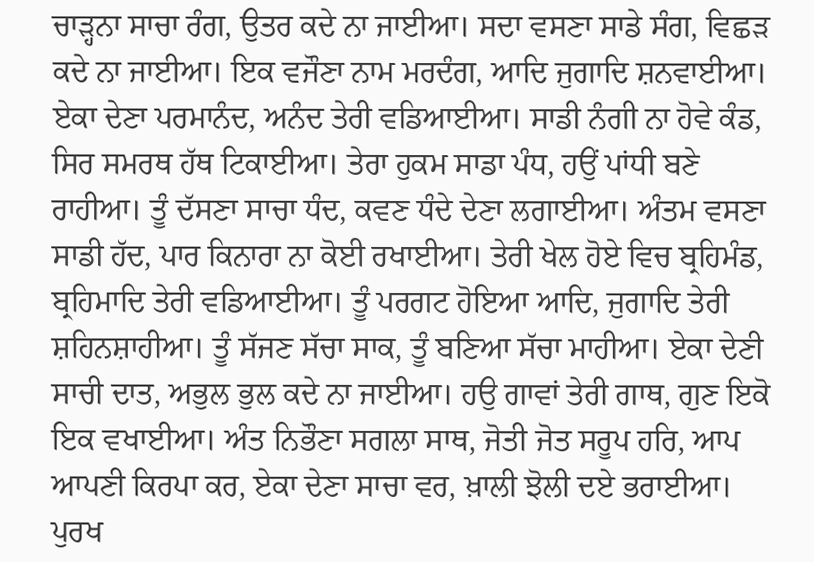ਚਾੜ੍ਹਨਾ ਸਾਚਾ ਰੰਗ, ਉਤਰ ਕਦੇ ਨਾ ਜਾਈਆ। ਸਦਾ ਵਸਣਾ ਸਾਡੇ ਸੰਗ, ਵਿਛੜ ਕਦੇ ਨਾ ਜਾਈਆ। ਇਕ ਵਜੌਣਾ ਨਾਮ ਮਰਦੰਗ, ਆਦਿ ਜੁਗਾਦਿ ਸ਼ਨਵਾਈਆ। ਏਕਾ ਦੇਣਾ ਪਰਮਾਨੰਦ, ਅਨੰਦ ਤੇਰੀ ਵਡਿਆਈਆ। ਸਾਡੀ ਨੰਗੀ ਨਾ ਹੋਵੇ ਕੰਡ, ਸਿਰ ਸਮਰਥ ਹੱਥ ਟਿਕਾਈਆ। ਤੇਰਾ ਹੁਕਮ ਸਾਡਾ ਪੰਧ, ਹਉਂ ਪਾਂਧੀ ਬਣੇ ਰਾਹੀਆ। ਤੂੰ ਦੱਸਣਾ ਸਾਚਾ ਧੰਦ, ਕਵਣ ਧੰਦੇ ਦੇਣਾ ਲਗਾਈਆ। ਅੰਤਮ ਵਸਣਾ ਸਾਡੀ ਹੱਦ, ਪਾਰ ਕਿਨਾਰਾ ਨਾ ਕੋਈ ਰਖਾਈਆ। ਤੇਰੀ ਖੇਲ ਹੋਏ ਵਿਚ ਬ੍ਰਹਿਮੰਡ, ਬ੍ਰਹਿਮਾਦਿ ਤੇਰੀ ਵਡਿਆਈਆ। ਤੂੰ ਪਰਗਟ ਹੋਇਆ ਆਦਿ, ਜੁਗਾਦਿ ਤੇਰੀ ਸ਼ਹਿਨਸ਼ਾਹੀਆ। ਤੂੰ ਸੱਜਣ ਸੱਚਾ ਸਾਕ, ਤੂੰ ਬਣਿਆ ਸੱਚਾ ਮਾਹੀਆ। ਏਕਾ ਦੇਣੀ ਸਾਚੀ ਦਾਤ, ਅਭੁਲ ਭੁਲ ਕਦੇ ਨਾ ਜਾਈਆ। ਹਉ ਗਾਵਾਂ ਤੇਰੀ ਗਾਥ, ਗੁਣ ਇਕੋ ਇਕ ਵਖਾਈਆ। ਅੰਤ ਨਿਭੌਣਾ ਸਗਲਾ ਸਾਥ, ਜੋਤੀ ਜੋਤ ਸਰੂਪ ਹਰਿ, ਆਪ ਆਪਣੀ ਕਿਰਪਾ ਕਰ, ਏਕਾ ਦੇਣਾ ਸਾਚਾ ਵਰ, ਖ਼ਾਲੀ ਝੋਲੀ ਦਏ ਭਰਾਈਆ। ਪੁਰਖ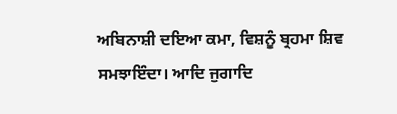ਅਬਿਨਾਸ਼ੀ ਦਇਆ ਕਮਾ, ਵਿਸ਼ਨੂੰ ਬ੍ਰਹਮਾ ਸ਼ਿਵ ਸਮਝਾਇੰਦਾ। ਆਦਿ ਜੁਗਾਦਿ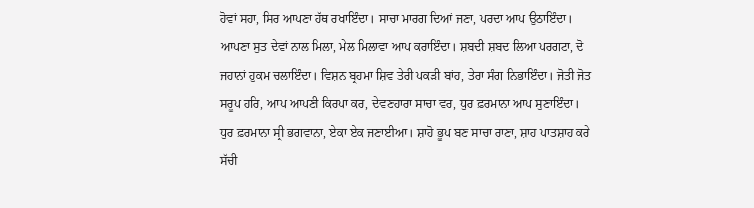ਹੋਵਾਂ ਸਹਾ, ਸਿਰ ਆਪਣਾ ਹੱਥ ਰਖਾਇੰਦਾ। ਸਾਚਾ ਮਾਰਗ ਦਿਆਂ ਜਣਾ, ਪਰਦਾ ਆਪ ਉਠਾਇੰਦਾ। ਆਪਣਾ ਸੁਤ ਦੇਵਾਂ ਨਾਲ ਮਿਲਾ, ਮੇਲ ਮਿਲਾਵਾ ਆਪ ਕਰਾਇੰਦਾ। ਸ਼ਬਦੀ ਸ਼ਬਦ ਲਿਆ ਪਰਗਟਾ, ਦੋ ਜਹਾਨਾਂ ਹੁਕਮ ਚਲਾਇੰਦਾ। ਵਿਸ਼ਨ ਬ੍ਰਹਮਾ ਸ਼ਿਵ ਤੇਰੀ ਪਕੜੀ ਬਾਂਹ, ਤੇਰਾ ਸੰਗ ਨਿਭਾਇੰਦਾ। ਜੋਤੀ ਜੋਤ ਸਰੂਪ ਹਰਿ, ਆਪ ਆਪਣੀ ਕਿਰਪਾ ਕਰ, ਦੇਵਣਹਾਰਾ ਸਾਚਾ ਵਰ, ਧੁਰ ਫ਼ਰਮਾਨਾ ਆਪ ਸੁਣਾਇੰਦਾ। ਧੁਰ ਫ਼ਰਮਾਨਾ ਸ੍ਰੀ ਭਗਵਾਨਾ, ਏਕਾ ਏਕ ਜਣਾਈਆ। ਸ਼ਾਹੋ ਭੂਪ ਬਣ ਸਾਚਾ ਰਾਣਾ, ਸ਼ਾਹ ਪਾਤਸ਼ਾਹ ਕਰੇ ਸੱਚੀ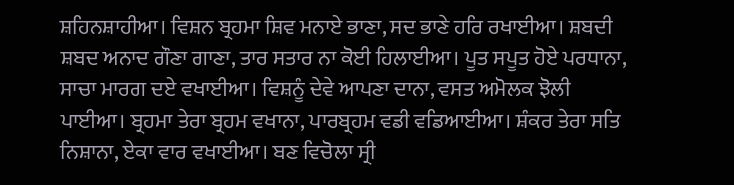ਸ਼ਹਿਨਸ਼ਾਹੀਆ। ਵਿਸ਼ਨ ਬ੍ਰਹਮਾ ਸ਼ਿਵ ਮਨਾਏ ਭਾਣਾ, ਸਦ ਭਾਣੇ ਹਰਿ ਰਖਾਈਆ। ਸ਼ਬਦੀ ਸ਼ਬਦ ਅਨਾਦ ਗੌਣਾ ਗਾਣਾ, ਤਾਰ ਸਤਾਰ ਨਾ ਕੋਈ ਹਿਲਾਈਆ। ਪੂਤ ਸਪੂਤ ਹੋਏ ਪਰਧਾਨਾ, ਸਾਚਾ ਮਾਰਗ ਦਏ ਵਖਾਈਆ। ਵਿਸ਼ਨੂੰ ਦੇਵੇ ਆਪਣਾ ਦਾਨਾ, ਵਸਤ ਅਮੋਲਕ ਝੋਲੀ ਪਾਈਆ। ਬ੍ਰਹਮਾ ਤੇਰਾ ਬ੍ਰਹਮ ਵਖਾਨਾ, ਪਾਰਬ੍ਰਹਮ ਵਡੀ ਵਡਿਆਈਆ। ਸ਼ੰਕਰ ਤੇਰਾ ਸਤਿ ਨਿਸ਼ਾਨਾ, ਏਕਾ ਵਾਰ ਵਖਾਈਆ। ਬਣ ਵਿਚੋਲਾ ਸ੍ਰੀ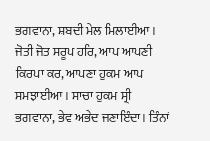ਭਗਵਾਨਾ, ਸ਼ਬਦੀ ਮੇਲ ਮਿਲਾਈਆ। ਜੋਤੀ ਜੋਤ ਸਰੂਪ ਹਰਿ, ਆਪ ਆਪਣੀ ਕਿਰਪਾ ਕਰ, ਆਪਣਾ ਹੁਕਮ ਆਪ ਸਮਝਾਈਆ । ਸਾਚਾ ਹੁਕਮ ਸ੍ਰੀ ਭਗਵਾਨਾ, ਭੇਵ ਅਭੇਦ ਜਣਾਇੰਦਾ। ਤਿੰਨਾਂ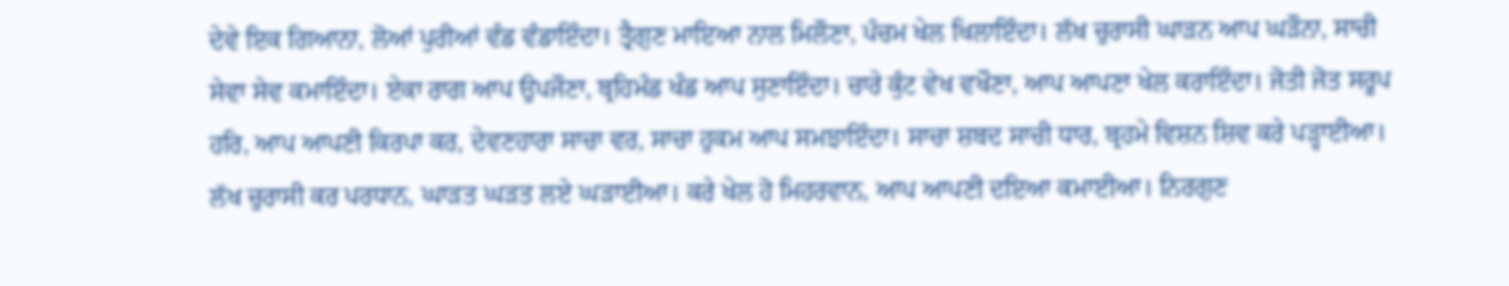ਦੇਵੇ ਇਕ ਗਿਆਨਾ, ਲੋਆਂ ਪੁਰੀਆਂ ਵੰਡ ਵੰਡਾਇੰਦਾ। ਤ੍ਰੈਗੁਣ ਮਾਇਆ ਨਾਲ ਮਿਲੌਣਾ, ਪੰਚਮ ਖੇਲ ਖਿਲਾਇੰਦਾ। ਲੱਖ ਚੁਰਾਸੀ ਘਾੜਨ ਆਪ ਘੜੌਨਾ, ਸਾਚੀ ਸੇਵਾ ਸੇਵ ਕਮਾਇੰਦਾ। ਏਕਾ ਰਾਗ ਆਪ ਉਪਜੌਣਾ, ਬ੍ਰਹਿਮੰਡ ਖੰਡ ਆਪ ਸੁਣਾਇੰਦਾ। ਚਾਰੇ ਕੁੰਟ ਵੇਖ ਵਖੌਣਾ, ਆਪ ਆਪਣਾ ਖੇਲ ਕਰਾਇੰਦਾ। ਜੋਤੀ ਜੋਤ ਸਰੂਪ ਹਰਿ, ਆਪ ਆਪਣੀ ਕਿਰਪਾ ਕਰ, ਦੇਵਣਹਾਰਾ ਸਾਚਾ ਵਰ, ਸਾਚਾ ਹੁਕਮ ਆਪ ਸਮਝਾਇੰਦਾ। ਸਾਚਾ ਸ਼ਬਦ ਸਾਚੀ ਧਾਰ, ਬ੍ਰਹਮੇ ਵਿਸ਼ਨ ਸ਼ਿਵ ਕਰੇ ਪੜ੍ਹਾਈਆ। ਲੱਖ ਚੁਰਾਸੀ ਕਰ ਪਰਧਾਨ, ਘਾੜਤ ਘੜਤ ਲਏ ਘੜਾਈਆ। ਕਰੇ ਖੇਲ ਹੋ ਮਿਹਰਵਾਨ, ਆਪ ਆਪਣੀ ਦਇਆ ਕਮਾਈਆ। ਨਿਰਗੁਣ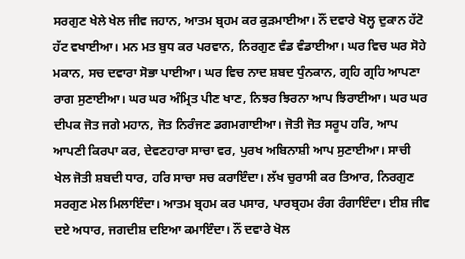ਸਰਗੁਣ ਖੇਲੇ ਖੇਲ ਜੀਵ ਜਹਾਨ, ਆਤਮ ਬ੍ਰਹਮ ਕਰ ਕੁੜਮਾਈਆ। ਨੌਂ ਦਵਾਰੇ ਖੋਲ੍ਹ ਦੁਕਾਨ ਹੱਟੋ ਹੱਟ ਵਖਾਈਆ। ਮਨ ਮਤ ਬੁਧ ਕਰ ਪਰਵਾਨ, ਨਿਰਗੁਣ ਵੰਡ ਵੰਡਾਈਆ। ਘਰ ਵਿਚ ਘਰ ਸੋਹੇ ਮਕਾਨ, ਸਚ ਦਵਾਰਾ ਸੋਭਾ ਪਾਈਆ। ਘਰ ਵਿਚ ਨਾਦ ਸ਼ਬਦ ਧੁੰਨਕਾਨ, ਗ੍ਰਹਿ ਗ੍ਰਹਿ ਆਪਣਾ ਰਾਗ ਸੁਣਾਈਆ। ਘਰ ਘਰ ਅੰਮ੍ਰਿਤ ਪੀਣ ਖਾਣ, ਨਿਝਰ ਝਿਰਨਾ ਆਪ ਝਿਰਾਈਆ। ਘਰ ਘਰ ਦੀਪਕ ਜੋਤ ਜਗੇ ਮਹਾਨ, ਜੋਤ ਨਿਰੰਜਣ ਡਗਮਗਾਈਆ। ਜੋਤੀ ਜੋਤ ਸਰੂਪ ਹਰਿ, ਆਪ ਆਪਣੀ ਕਿਰਪਾ ਕਰ, ਦੇਵਣਹਾਰਾ ਸਾਚਾ ਵਰ, ਪੁਰਖ ਅਬਿਨਾਸ਼ੀ ਆਪ ਸੁਣਾਈਆ। ਸਾਚੀ ਖੇਲ ਜੋਤੀ ਸ਼ਬਦੀ ਧਾਰ, ਹਰਿ ਸਾਚਾ ਸਚ ਕਰਾਇੰਦਾ। ਲੱਖ ਚੁਰਾਸੀ ਕਰ ਤਿਆਰ, ਨਿਰਗੁਣ ਸਰਗੁਣ ਮੇਲ ਮਿਲਾਇੰਦਾ। ਆਤਮ ਬ੍ਰਹਮ ਕਰ ਪਸਾਰ, ਪਾਰਬ੍ਰਹਮ ਰੰਗ ਰੰਗਾਇੰਦਾ। ਈਸ਼ ਜੀਵ ਦਏ ਅਧਾਰ, ਜਗਦੀਸ਼ ਦਇਆ ਕਮਾਇੰਦਾ। ਨੌਂ ਦਵਾਰੇ ਖੋਲ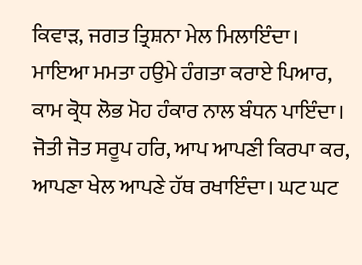ਕਿਵਾੜ, ਜਗਤ ਤ੍ਰਿਸ਼ਨਾ ਮੇਲ ਮਿਲਾਇੰਦਾ। ਮਾਇਆ ਮਮਤਾ ਹਉਮੇ ਹੰਗਤਾ ਕਰਾਏ ਪਿਆਰ, ਕਾਮ ਕ੍ਰੋਧ ਲੋਭ ਮੋਹ ਹੰਕਾਰ ਨਾਲ ਬੰਧਨ ਪਾਇੰਦਾ। ਜੋਤੀ ਜੋਤ ਸਰੂਪ ਹਰਿ, ਆਪ ਆਪਣੀ ਕਿਰਪਾ ਕਰ, ਆਪਣਾ ਖੇਲ ਆਪਣੇ ਹੱਥ ਰਖਾਇੰਦਾ। ਘਟ ਘਟ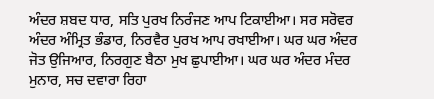ਅੰਦਰ ਸ਼ਬਦ ਧਾਰ, ਸਤਿ ਪੁਰਖ ਨਿਰੰਜਣ ਆਪ ਟਿਕਾਈਆ। ਸਰ ਸਰੋਵਰ ਅੰਦਰ ਅੰਮ੍ਰਿਤ ਭੰਡਾਰ, ਨਿਰਵੈਰ ਪੁਰਖ ਆਪ ਰਖਾਈਆ। ਘਰ ਘਰ ਅੰਦਰ ਜੋਤ ਉਜਿਆਰ, ਨਿਰਗੁਣ ਬੈਠਾ ਮੁਖ ਛੁਪਾਈਆ। ਘਰ ਘਰ ਅੰਦਰ ਮੰਦਰ ਮੁਨਾਰ, ਸਚ ਦਵਾਰਾ ਰਿਹਾ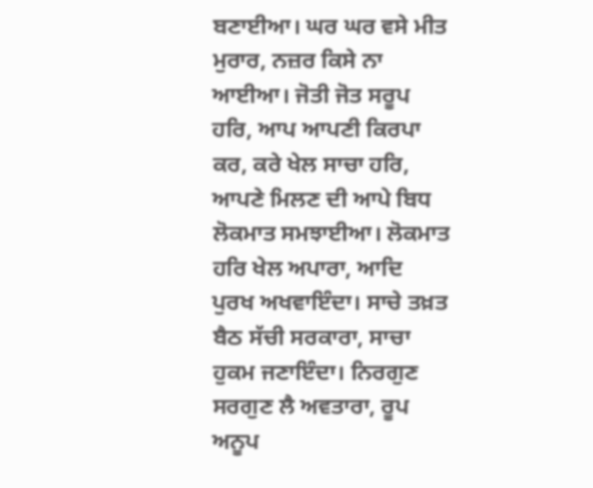ਬਣਾਈਆ। ਘਰ ਘਰ ਵਸੇ ਮੀਤ ਮੁਰਾਰ, ਨਜ਼ਰ ਕਿਸੇ ਨਾ ਆਈਆ। ਜੋਤੀ ਜੋਤ ਸਰੂਪ ਹਰਿ, ਆਪ ਆਪਣੀ ਕਿਰਪਾ ਕਰ, ਕਰੇ ਖੇਲ ਸਾਚਾ ਹਰਿ, ਆਪਣੇ ਮਿਲਣ ਦੀ ਆਪੇ ਬਿਧ ਲੋਕਮਾਤ ਸਮਝਾਈਆ। ਲੋਕਮਾਤ ਹਰਿ ਖੇਲ ਅਪਾਰਾ, ਆਦਿ ਪੁਰਖ ਅਖਵਾਇੰਦਾ। ਸਾਚੇ ਤਖ਼ਤ ਬੈਠ ਸੱਚੀ ਸਰਕਾਰਾ, ਸਾਚਾ ਹੁਕਮ ਜਣਾਇੰਦਾ। ਨਿਰਗੁਣ ਸਰਗੁਣ ਲੈ ਅਵਤਾਰਾ, ਰੂਪ ਅਨੂਪ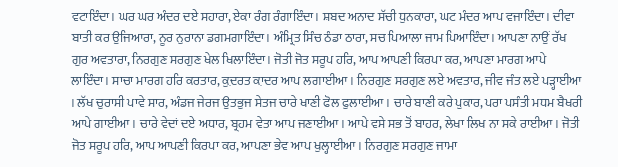ਵਟਾਇੰਦਾ। ਘਰ ਘਰ ਅੰਦਰ ਦਏ ਸਹਾਰਾ, ਏਕਾ ਰੰਗ ਰੰਗਾਇੰਦਾ। ਸ਼ਬਦ ਅਨਾਦ ਸੱਚੀ ਧੁਨਕਾਰਾ, ਘਟ ਮੰਦਰ ਆਪ ਵਜਾਇੰਦਾ। ਦੀਵਾ ਬਾਤੀ ਕਰ ਉਜਿਆਰਾ, ਨੂਰ ਨੁਰਾਨਾ ਡਗਮਗਾਇੰਦਾ। ਅੰਮ੍ਰਿਤ ਸਿੰਚ ਠੰਡਾ ਠਾਰਾ, ਸਚ ਪਿਆਲਾ ਜਾਮ ਪਿਆਇੰਦਾ। ਆਪਣਾ ਨਾਉਂ ਰੱਖ ਗੁਰ ਅਵਤਾਰਾ, ਨਿਰਗੁਣ ਸਰਗੁਣ ਖੇਲ ਖਿਲਾਇੰਦਾ। ਜੋਤੀ ਜੋਤ ਸਰੂਪ ਹਰਿ, ਆਪ ਆਪਣੀ ਕਿਰਪਾ ਕਰ, ਆਪਣਾ ਮਾਰਗ ਆਪੇ ਲਾਇੰਦਾ। ਸਾਚਾ ਮਾਰਗ ਹਰਿ ਕਰਤਾਰ, ਕ਼ੁਦਰਤ ਕ਼ਾਦਰ ਆਪ ਲਗਾਈਆ। ਨਿਰਗੁਣ ਸਰਗੁਣ ਲਏ ਅਵਤਾਰ, ਜੀਵ ਜੰਤ ਲਏ ਪੜ੍ਹਾਈਆ । ਲੱਖ ਚੁਰਾਸੀ ਪਾਵੇ ਸਾਰ, ਅੰਡਜ ਜੇਰਜ ਉਤਭੁਜ ਸੇਤਜ ਚਾਰੇ ਖਾਣੀ ਫੋਲ ਫੁਲਾਈਆ। ਚਾਰੇ ਬਾਣੀ ਕਰੇ ਪੁਕਾਰ, ਪਰਾ ਪਸੰਤੀ ਮਧਮ ਬੈਖਰੀ ਆਪੇ ਗਾਈਆ। ਚਾਰੇ ਵੇਦਾਂ ਦਏ ਅਧਾਰ, ਬ੍ਰਹਮ ਵੇਤਾ ਆਪ ਜਣਾਈਆ। ਆਪੇ ਵਸੇ ਸਭ ਤੋਂ ਬਾਹਰ, ਲੇਖਾ ਲਿਖ ਨਾ ਸਕੇ ਰਾਈਆ। ਜੋਤੀ ਜੋਤ ਸਰੂਪ ਹਰਿ, ਆਪ ਆਪਣੀ ਕਿਰਪਾ ਕਰ, ਆਪਣਾ ਭੇਵ ਆਪ ਖੁਲ੍ਹਾਈਆ। ਨਿਰਗੁਣ ਸਰਗੁਣ ਜਾਮਾ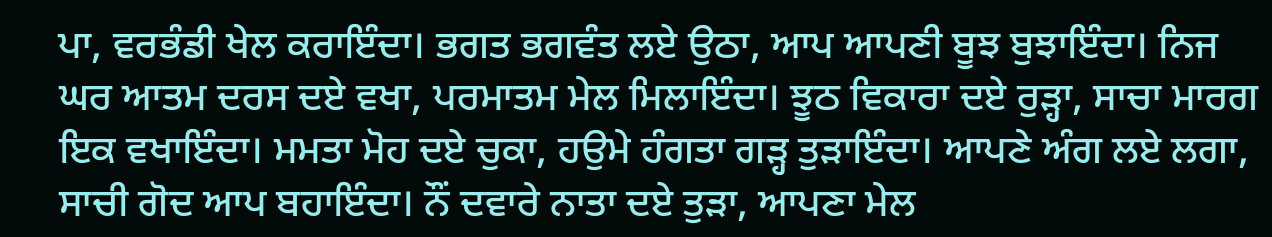ਪਾ, ਵਰਭੰਡੀ ਖੇਲ ਕਰਾਇੰਦਾ। ਭਗਤ ਭਗਵੰਤ ਲਏ ਉਠਾ, ਆਪ ਆਪਣੀ ਬੂਝ ਬੁਝਾਇੰਦਾ। ਨਿਜ ਘਰ ਆਤਮ ਦਰਸ ਦਏ ਵਖਾ, ਪਰਮਾਤਮ ਮੇਲ ਮਿਲਾਇੰਦਾ। ਝੂਠ ਵਿਕਾਰਾ ਦਏ ਰੁੜ੍ਹਾ, ਸਾਚਾ ਮਾਰਗ ਇਕ ਵਖਾਇੰਦਾ। ਮਮਤਾ ਮੋਹ ਦਏ ਚੁਕਾ, ਹਉਮੇ ਹੰਗਤਾ ਗੜ੍ਹ ਤੁੜਾਇੰਦਾ। ਆਪਣੇ ਅੰਗ ਲਏ ਲਗਾ, ਸਾਚੀ ਗੋਦ ਆਪ ਬਹਾਇੰਦਾ। ਨੌਂ ਦਵਾਰੇ ਨਾਤਾ ਦਏ ਤੁੜਾ, ਆਪਣਾ ਮੇਲ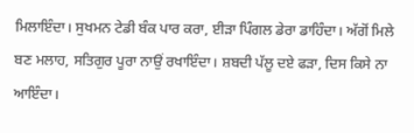ਮਿਲਾਇੰਦਾ। ਸੁਖਮਨ ਟੇਡੀ ਬੰਕ ਪਾਰ ਕਰਾ, ਈੜਾ ਪਿੰਗਲ ਡੇਰਾ ਡਾਹਿੰਦਾ। ਅੱਗੋਂ ਮਿਲੇ ਬਣ ਮਲਾਹ, ਸਤਿਗੁਰ ਪੂਰਾ ਨਾਉਂ ਰਖਾਇੰਦਾ। ਸ਼ਬਦੀ ਪੱਲੂ ਦਏ ਫੜਾ, ਦਿਸ ਕਿਸੇ ਨਾ ਆਇੰਦਾ।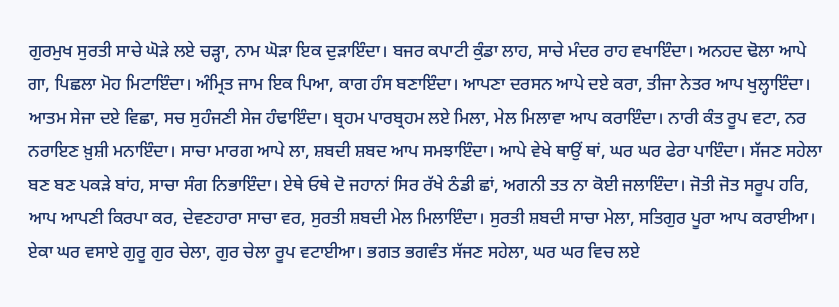ਗੁਰਮੁਖ ਸੁਰਤੀ ਸਾਚੇ ਘੋੜੇ ਲਏ ਚੜ੍ਹਾ, ਨਾਮ ਘੋੜਾ ਇਕ ਦੁੜਾਇੰਦਾ। ਬਜਰ ਕਪਾਟੀ ਕੁੰਡਾ ਲਾਹ, ਸਾਚੇ ਮੰਦਰ ਰਾਹ ਵਖਾਇੰਦਾ। ਅਨਹਦ ਢੋਲਾ ਆਪੇ ਗਾ, ਪਿਛਲਾ ਮੋਹ ਮਿਟਾਇੰਦਾ। ਅੰਮ੍ਰਿਤ ਜਾਮ ਇਕ ਪਿਆ, ਕਾਗ ਹੰਸ ਬਣਾਇੰਦਾ। ਆਪਣਾ ਦਰਸਨ ਆਪੇ ਦਏ ਕਰਾ, ਤੀਜਾ ਨੇਤਰ ਆਪ ਖੁਲ੍ਹਾਇੰਦਾ। ਆਤਮ ਸੇਜਾ ਦਏ ਵਿਛਾ, ਸਚ ਸੁਹੰਜਣੀ ਸੇਜ ਹੰਢਾਇੰਦਾ। ਬ੍ਰਹਮ ਪਾਰਬ੍ਰਹਮ ਲਏ ਮਿਲਾ, ਮੇਲ ਮਿਲਾਵਾ ਆਪ ਕਰਾਇੰਦਾ। ਨਾਰੀ ਕੰਤ ਰੂਪ ਵਟਾ, ਨਰ ਨਰਾਇਣ ਖ਼ੁਸ਼ੀ ਮਨਾਇੰਦਾ। ਸਾਚਾ ਮਾਰਗ ਆਪੇ ਲਾ, ਸ਼ਬਦੀ ਸ਼ਬਦ ਆਪ ਸਮਝਾਇੰਦਾ। ਆਪੇ ਵੇਖੇ ਥਾਉਂ ਥਾਂ, ਘਰ ਘਰ ਫੇਰਾ ਪਾਇੰਦਾ। ਸੱਜਣ ਸਹੇਲਾ ਬਣ ਬਣ ਪਕੜੇ ਬਾਂਹ, ਸਾਚਾ ਸੰਗ ਨਿਭਾਇੰਦਾ। ਏਥੇ ਓਥੇ ਦੋ ਜਹਾਨਾਂ ਸਿਰ ਰੱਖੇ ਠੰਡੀ ਛਾਂ, ਅਗਨੀ ਤਤ ਨਾ ਕੋਈ ਜਲਾਇੰਦਾ। ਜੋਤੀ ਜੋਤ ਸਰੂਪ ਹਰਿ, ਆਪ ਆਪਣੀ ਕਿਰਪਾ ਕਰ, ਦੇਵਣਹਾਰਾ ਸਾਚਾ ਵਰ, ਸੁਰਤੀ ਸ਼ਬਦੀ ਮੇਲ ਮਿਲਾਇੰਦਾ। ਸੁਰਤੀ ਸ਼ਬਦੀ ਸਾਚਾ ਮੇਲਾ, ਸਤਿਗੁਰ ਪੂਰਾ ਆਪ ਕਰਾਈਆ। ਏਕਾ ਘਰ ਵਸਾਏ ਗੁਰੂ ਗੁਰ ਚੇਲਾ, ਗੁਰ ਚੇਲਾ ਰੂਪ ਵਟਾਈਆ। ਭਗਤ ਭਗਵੰਤ ਸੱਜਣ ਸਹੇਲਾ, ਘਰ ਘਰ ਵਿਚ ਲਏ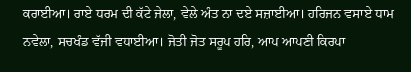ਕਰਾਈਆ। ਰਾਏ ਧਰਮ ਦੀ ਕੱਟੇ ਜੇਲਾ, ਵੇਲੇ ਅੰਤ ਨਾ ਦਏ ਸਜ਼ਾਈਆ। ਹਰਿਜਨ ਵਸਾਏ ਧਾਮ ਨਵੇਲਾ, ਸਚਖੰਡ ਵੱਜੀ ਵਧਾਈਆ। ਜੋਤੀ ਜੋਤ ਸਰੂਪ ਹਰਿ, ਆਪ ਆਪਣੀ ਕਿਰਪਾ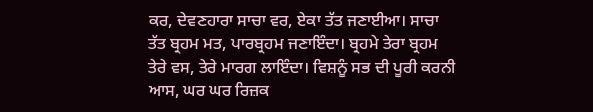ਕਰ, ਦੇਵਣਹਾਰਾ ਸਾਚਾ ਵਰ, ਏਕਾ ਤੱਤ ਜਣਾਈਆ। ਸਾਚਾ ਤੱਤ ਬ੍ਰਹਮ ਮਤ, ਪਾਰਬ੍ਰਹਮ ਜਣਾਇੰਦਾ। ਬ੍ਰਹਮੇ ਤੇਰਾ ਬ੍ਰਹਮ ਤੇਰੇ ਵਸ, ਤੇਰੇ ਮਾਰਗ ਲਾਇੰਦਾ। ਵਿਸ਼ਨੂੰ ਸਭ ਦੀ ਪੂਰੀ ਕਰਨੀ ਆਸ, ਘਰ ਘਰ ਰਿਜ਼ਕ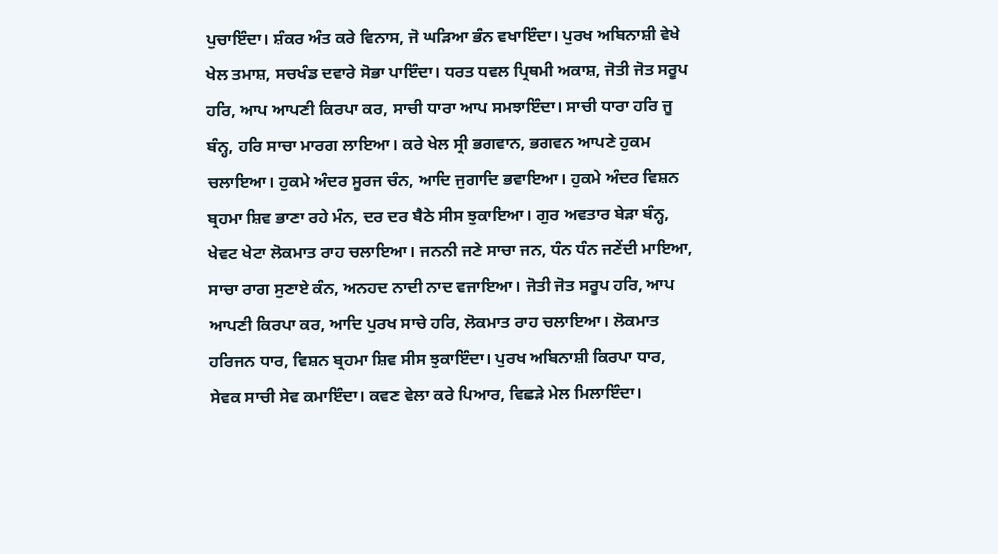ਪੁਚਾਇੰਦਾ। ਸ਼ੰਕਰ ਅੰਤ ਕਰੇ ਵਿਨਾਸ, ਜੋ ਘੜਿਆ ਭੰਨ ਵਖਾਇੰਦਾ। ਪੁਰਖ ਅਬਿਨਾਸ਼ੀ ਵੇਖੇ ਖੇਲ ਤਮਾਸ਼, ਸਚਖੰਡ ਦਵਾਰੇ ਸੋਭਾ ਪਾਇੰਦਾ। ਧਰਤ ਧਵਲ ਪ੍ਰਿਥਮੀ ਅਕਾਸ਼, ਜੋਤੀ ਜੋਤ ਸਰੂਪ ਹਰਿ, ਆਪ ਆਪਣੀ ਕਿਰਪਾ ਕਰ, ਸਾਚੀ ਧਾਰਾ ਆਪ ਸਮਝਾਇੰਦਾ। ਸਾਚੀ ਧਾਰਾ ਹਰਿ ਜੂ ਬੰਨ੍ਹ, ਹਰਿ ਸਾਚਾ ਮਾਰਗ ਲਾਇਆ। ਕਰੇ ਖੇਲ ਸ੍ਰੀ ਭਗਵਾਨ, ਭਗਵਨ ਆਪਣੇ ਹੁਕਮ ਚਲਾਇਆ। ਹੁਕਮੇ ਅੰਦਰ ਸੂਰਜ ਚੰਨ, ਆਦਿ ਜੁਗਾਦਿ ਭਵਾਇਆ। ਹੁਕਮੇ ਅੰਦਰ ਵਿਸ਼ਨ ਬ੍ਰਹਮਾ ਸ਼ਿਵ ਭਾਣਾ ਰਹੇ ਮੰਨ, ਦਰ ਦਰ ਬੈਠੇ ਸੀਸ ਝੁਕਾਇਆ। ਗੁਰ ਅਵਤਾਰ ਬੇੜਾ ਬੰਨ੍ਹ, ਖੇਵਟ ਖੇਟਾ ਲੋਕਮਾਤ ਰਾਹ ਚਲਾਇਆ। ਜਨਨੀ ਜਣੇ ਸਾਚਾ ਜਨ, ਧੰਨ ਧੰਨ ਜਣੇਂਦੀ ਮਾਇਆ, ਸਾਚਾ ਰਾਗ ਸੁਣਾਏ ਕੰਨ, ਅਨਹਦ ਨਾਦੀ ਨਾਦ ਵਜਾਇਆ। ਜੋਤੀ ਜੋਤ ਸਰੂਪ ਹਰਿ, ਆਪ ਆਪਣੀ ਕਿਰਪਾ ਕਰ, ਆਦਿ ਪੁਰਖ ਸਾਚੇ ਹਰਿ, ਲੋਕਮਾਤ ਰਾਹ ਚਲਾਇਆ। ਲੋਕਮਾਤ ਹਰਿਜਨ ਧਾਰ, ਵਿਸ਼ਨ ਬ੍ਰਹਮਾ ਸ਼ਿਵ ਸੀਸ ਝੁਕਾਇੰਦਾ। ਪੁਰਖ ਅਬਿਨਾਸ਼ੀ ਕਿਰਪਾ ਧਾਰ, ਸੇਵਕ ਸਾਚੀ ਸੇਵ ਕਮਾਇੰਦਾ। ਕਵਣ ਵੇਲਾ ਕਰੇ ਪਿਆਰ, ਵਿਛੜੇ ਮੇਲ ਮਿਲਾਇੰਦਾ।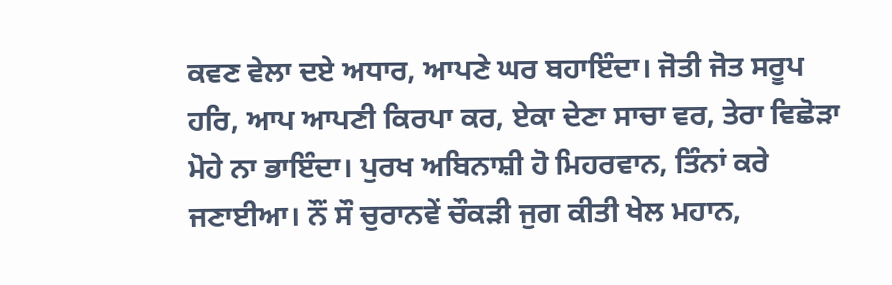ਕਵਣ ਵੇਲਾ ਦਏ ਅਧਾਰ, ਆਪਣੇ ਘਰ ਬਹਾਇੰਦਾ। ਜੋਤੀ ਜੋਤ ਸਰੂਪ ਹਰਿ, ਆਪ ਆਪਣੀ ਕਿਰਪਾ ਕਰ, ਏਕਾ ਦੇਣਾ ਸਾਚਾ ਵਰ, ਤੇਰਾ ਵਿਛੋੜਾ ਮੋਹੇ ਨਾ ਭਾਇੰਦਾ। ਪੁਰਖ ਅਬਿਨਾਸ਼ੀ ਹੋ ਮਿਹਰਵਾਨ, ਤਿੰਨਾਂ ਕਰੇ ਜਣਾਈਆ। ਨੌਂ ਸੌ ਚੁਰਾਨਵੇਂ ਚੌਕੜੀ ਜੁਗ ਕੀਤੀ ਖੇਲ ਮਹਾਨ,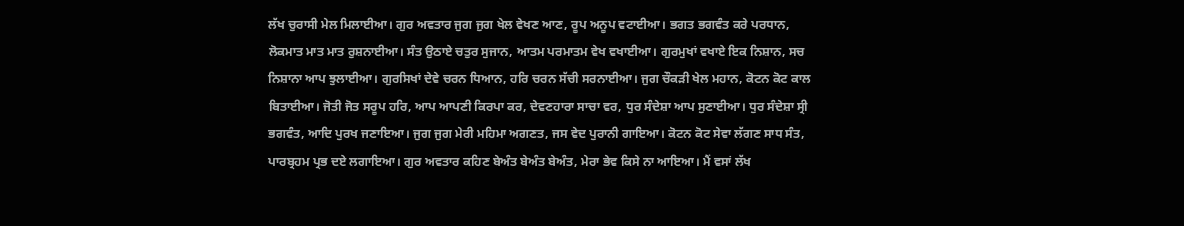ਲੱਖ ਚੁਰਾਸੀ ਮੇਲ ਮਿਲਾਈਆ। ਗੁਰ ਅਵਤਾਰ ਜੁਗ ਜੁਗ ਖੇਲ ਵੇਖਣ ਆਣ, ਰੂਪ ਅਨੂਪ ਵਟਾਈਆ। ਭਗਤ ਭਗਵੰਤ ਕਰੇ ਪਰਧਾਨ, ਲੋਕਮਾਤ ਮਾਤ ਮਾਤ ਰੁਸ਼ਨਾਈਆ। ਸੰਤ ਉਠਾਏ ਚਤੁਰ ਸੁਜਾਨ, ਆਤਮ ਪਰਮਾਤਮ ਵੇਖ ਵਖਾਈਆ। ਗੁਰਮੁਖਾਂ ਵਖਾਏ ਇਕ ਨਿਸ਼ਾਨ, ਸਚ ਨਿਸ਼ਾਨਾ ਆਪ ਝੁਲਾਈਆ। ਗੁਰਸਿਖਾਂ ਦੇਵੇ ਚਰਨ ਧਿਆਨ, ਹਰਿ ਚਰਨ ਸੱਚੀ ਸਰਨਾਈਆ। ਜੁਗ ਚੌਕੜੀ ਖੇਲ ਮਹਾਨ, ਕੋਟਨ ਕੋਟ ਕਾਲ ਬਿਤਾਈਆ। ਜੋਤੀ ਜੋਤ ਸਰੂਪ ਹਰਿ, ਆਪ ਆਪਣੀ ਕਿਰਪਾ ਕਰ, ਦੇਵਣਹਾਰਾ ਸਾਚਾ ਵਰ, ਧੁਰ ਸੰਦੇਸ਼ਾ ਆਪ ਸੁਣਾਈਆ। ਧੁਰ ਸੰਦੇਸ਼ਾ ਸ੍ਰੀ ਭਗਵੰਤ, ਆਦਿ ਪੁਰਖ ਜਣਾਇਆ। ਜੁਗ ਜੁਗ ਮੇਰੀ ਮਹਿਮਾ ਅਗਣਤ, ਜਸ ਵੇਦ ਪੁਰਾਨੀ ਗਾਇਆ। ਕੋਟਨ ਕੋਟ ਸੇਵਾ ਲੱਗਣ ਸਾਧ ਸੰਤ, ਪਾਰਬ੍ਰਹਮ ਪ੍ਰਭ ਦਏ ਲਗਾਇਆ। ਗੁਰ ਅਵਤਾਰ ਕਹਿਣ ਬੇਅੰਤ ਬੇਅੰਤ ਬੇਅੰਤ, ਮੇਰਾ ਭੇਵ ਕਿਸੇ ਨਾ ਆਇਆ। ਮੈਂ ਵਸਾਂ ਲੱਖ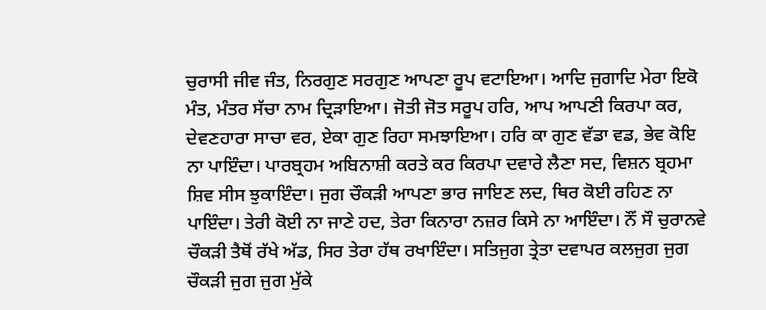ਚੁਰਾਸੀ ਜੀਵ ਜੰਤ, ਨਿਰਗੁਣ ਸਰਗੁਣ ਆਪਣਾ ਰੂਪ ਵਟਾਇਆ। ਆਦਿ ਜੁਗਾਦਿ ਮੇਰਾ ਇਕੋ ਮੰਤ, ਮੰਤਰ ਸੱਚਾ ਨਾਮ ਦ੍ਰਿੜਾਇਆ। ਜੋਤੀ ਜੋਤ ਸਰੂਪ ਹਰਿ, ਆਪ ਆਪਣੀ ਕਿਰਪਾ ਕਰ, ਦੇਵਣਹਾਰਾ ਸਾਚਾ ਵਰ, ਏਕਾ ਗੁਣ ਰਿਹਾ ਸਮਝਾਇਆ। ਹਰਿ ਕਾ ਗੁਣ ਵੱਡਾ ਵਡ, ਭੇਵ ਕੋਇ ਨਾ ਪਾਇੰਦਾ। ਪਾਰਬ੍ਰਹਮ ਅਬਿਨਾਸ਼ੀ ਕਰਤੇ ਕਰ ਕਿਰਪਾ ਦਵਾਰੇ ਲੈਣਾ ਸਦ, ਵਿਸ਼ਨ ਬ੍ਰਹਮਾ ਸ਼ਿਵ ਸੀਸ ਝੁਕਾਇੰਦਾ। ਜੁਗ ਚੌਕੜੀ ਆਪਣਾ ਭਾਰ ਜਾਇਣ ਲਦ, ਥਿਰ ਕੋਈ ਰਹਿਣ ਨਾ ਪਾਇੰਦਾ। ਤੇਰੀ ਕੋਈ ਨਾ ਜਾਣੇ ਹਦ, ਤੇਰਾ ਕਿਨਾਰਾ ਨਜ਼ਰ ਕਿਸੇ ਨਾ ਆਇੰਦਾ। ਨੌਂ ਸੌ ਚੁਰਾਨਵੇ ਚੌਕੜੀ ਤੈਥੋਂ ਰੱਖੇ ਅੱਡ, ਸਿਰ ਤੇਰਾ ਹੱਥ ਰਖਾਇੰਦਾ। ਸਤਿਜੁਗ ਤ੍ਰੇਤਾ ਦਵਾਪਰ ਕਲਜੁਗ ਜੁਗ ਚੌਕੜੀ ਜੁਗ ਜੁਗ ਮੁੱਕੇ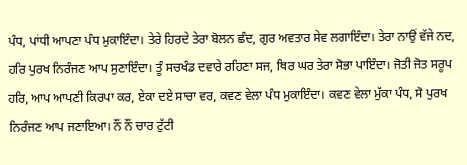ਪੰਧ, ਪਾਂਧੀ ਆਪਣਾ ਪੰਧ ਮੁਕਾਇੰਦਾ। ਤੇਰੇ ਹਿਰਦੇ ਤੇਰਾ ਬੋਲਨ ਛੰਦ, ਗੁਰ ਅਵਤਾਰ ਸੇਵ ਲਗਾਇੰਦਾ। ਤੇਰਾ ਨਾਉਂ ਵੱਜੇ ਨਦ, ਹਰਿ ਪੁਰਖ ਨਿਰੰਜਣ ਆਪ ਸੁਣਾਇੰਦਾ। ਤੂੰ ਸਚਖੰਡ ਦਵਾਰੇ ਰਹਿਣਾ ਸਜ, ਥਿਰ ਘਰ ਤੇਰਾ ਸੋਭਾ ਪਾਇੰਦਾ। ਜੋਤੀ ਜੋਤ ਸਰੂਪ ਹਰਿ, ਆਪ ਆਪਣੀ ਕਿਰਪਾ ਕਰ, ਏਕਾ ਦਏ ਸਾਚਾ ਵਰ, ਕਵਣ ਵੇਲਾ ਪੰਧ ਮੁਕਾਇੰਦਾ। ਕਵਣ ਵੇਲਾ ਮੁੱਕਾ ਪੰਧ, ਸੋ ਪੁਰਖ ਨਿਰੰਜਣ ਆਪ ਜਣਾਇਆ। ਨੌਂ ਨੌਂ ਚਾਰ ਟੁੱਟੀ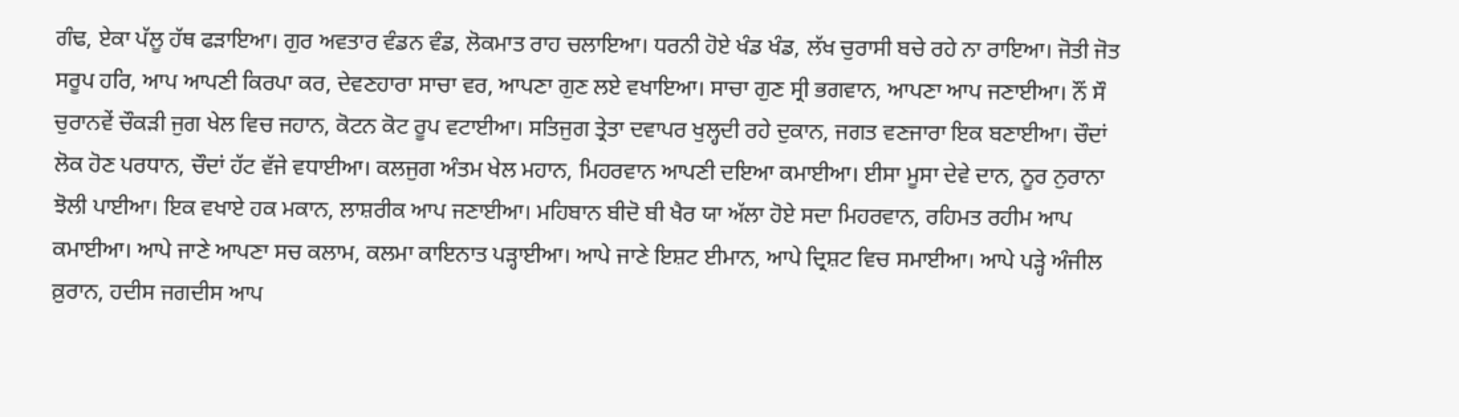ਗੰਢ, ਏਕਾ ਪੱਲੂ ਹੱਥ ਫੜਾਇਆ। ਗੁਰ ਅਵਤਾਰ ਵੰਡਨ ਵੰਡ, ਲੋਕਮਾਤ ਰਾਹ ਚਲਾਇਆ। ਧਰਨੀ ਹੋਏ ਖੰਡ ਖੰਡ, ਲੱਖ ਚੁਰਾਸੀ ਬਚੇ ਰਹੇ ਨਾ ਰਾਇਆ। ਜੋਤੀ ਜੋਤ ਸਰੂਪ ਹਰਿ, ਆਪ ਆਪਣੀ ਕਿਰਪਾ ਕਰ, ਦੇਵਣਹਾਰਾ ਸਾਚਾ ਵਰ, ਆਪਣਾ ਗੁਣ ਲਏ ਵਖਾਇਆ। ਸਾਚਾ ਗੁਣ ਸ੍ਰੀ ਭਗਵਾਨ, ਆਪਣਾ ਆਪ ਜਣਾਈਆ। ਨੌਂ ਸੌ ਚੁਰਾਨਵੇਂ ਚੌਕੜੀ ਜੁਗ ਖੇਲ ਵਿਚ ਜਹਾਨ, ਕੋਟਨ ਕੋਟ ਰੂਪ ਵਟਾਈਆ। ਸਤਿਜੁਗ ਤ੍ਰੇਤਾ ਦਵਾਪਰ ਖੁਲ੍ਹਦੀ ਰਹੇ ਦੁਕਾਨ, ਜਗਤ ਵਣਜਾਰਾ ਇਕ ਬਣਾਈਆ। ਚੌਦਾਂ ਲੋਕ ਹੋਣ ਪਰਧਾਨ, ਚੌਦਾਂ ਹੱਟ ਵੱਜੇ ਵਧਾਈਆ। ਕਲਜੁਗ ਅੰਤਮ ਖੇਲ ਮਹਾਨ, ਮਿਹਰਵਾਨ ਆਪਣੀ ਦਇਆ ਕਮਾਈਆ। ਈਸਾ ਮੂਸਾ ਦੇਵੇ ਦਾਨ, ਨੂਰ ਨੁਰਾਨਾ ਝੋਲੀ ਪਾਈਆ। ਇਕ ਵਖਾਏ ਹਕ ਮਕਾਨ, ਲਾਸ਼ਰੀਕ ਆਪ ਜਣਾਈਆ। ਮਹਿਬਾਨ ਬੀਦੋ ਬੀ ਖੈਰ ਯਾ ਅੱਲਾ ਹੋਏ ਸਦਾ ਮਿਹਰਵਾਨ, ਰਹਿਮਤ ਰਹੀਮ ਆਪ ਕਮਾਈਆ। ਆਪੇ ਜਾਣੇ ਆਪਣਾ ਸਚ ਕਲਾਮ, ਕਲਮਾ ਕਾਇਨਾਤ ਪੜ੍ਹਾਈਆ। ਆਪੇ ਜਾਣੇ ਇਸ਼ਟ ਈਮਾਨ, ਆਪੇ ਦ੍ਰਿਸ਼ਟ ਵਿਚ ਸਮਾਈਆ। ਆਪੇ ਪੜ੍ਹੇ ਅੰਜੀਲ ਕ਼ੁਰਾਨ, ਹਦੀਸ ਜਗਦੀਸ ਆਪ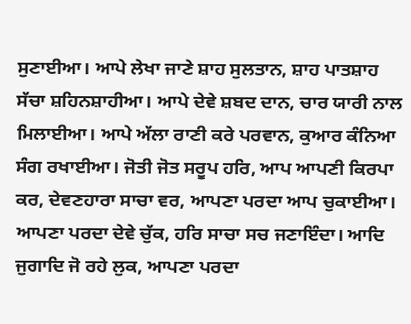ਸੁਣਾਈਆ। ਆਪੇ ਲੇਖਾ ਜਾਣੇ ਸ਼ਾਹ ਸੁਲਤਾਨ, ਸ਼ਾਹ ਪਾਤਸ਼ਾਹ ਸੱਚਾ ਸ਼ਹਿਨਸ਼ਾਹੀਆ। ਆਪੇ ਦੇਵੇ ਸ਼ਬਦ ਦਾਨ, ਚਾਰ ਯਾਰੀ ਨਾਲ ਮਿਲਾਈਆ। ਆਪੇ ਅੱਲਾ ਰਾਣੀ ਕਰੇ ਪਰਵਾਨ, ਕੁਆਰ ਕੰਨਿਆ ਸੰਗ ਰਖਾਈਆ। ਜੋਤੀ ਜੋਤ ਸਰੂਪ ਹਰਿ, ਆਪ ਆਪਣੀ ਕਿਰਪਾ ਕਰ, ਦੇਵਣਹਾਰਾ ਸਾਚਾ ਵਰ, ਆਪਣਾ ਪਰਦਾ ਆਪ ਚੁਕਾਈਆ। ਆਪਣਾ ਪਰਦਾ ਦੇਵੇ ਚੁੱਕ, ਹਰਿ ਸਾਚਾ ਸਚ ਜਣਾਇੰਦਾ। ਆਦਿ ਜੁਗਾਦਿ ਜੋ ਰਹੇ ਲੁਕ, ਆਪਣਾ ਪਰਦਾ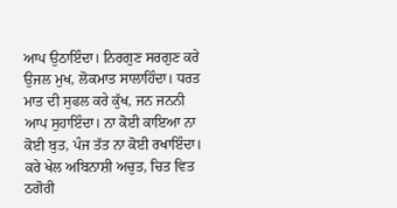ਆਪ ਉਠਾਇੰਦਾ। ਨਿਰਗੁਣ ਸਰਗੁਣ ਕਰੇ ਉਜਲ ਮੁਖ, ਲੋਕਮਾਤ ਸਾਲਾਹਿੰਦਾ। ਧਰਤ ਮਾਤ ਦੀ ਸੁਫਲ ਕਰੇ ਕੁੱਖ, ਜਨ ਜਨਨੀ ਆਪ ਸੁਹਾਇੰਦਾ। ਨਾ ਕੋਈ ਕਾਇਆ ਨਾ ਕੋਈ ਬੁਤ, ਪੰਜ ਤੱਤ ਨਾ ਕੋਈ ਰਖਾਇੰਦਾ। ਕਰੇ ਖੇਲ ਅਬਿਨਾਸ਼ੀ ਅਚੁਤ, ਚਿਤ ਵਿਤ ਠਗੋਰੀ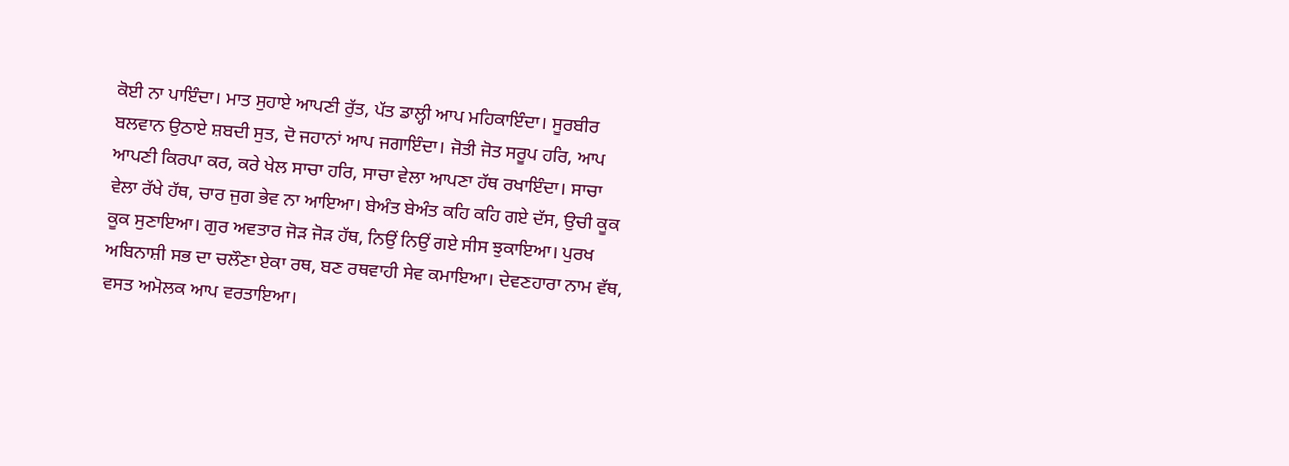ਕੋਈ ਨਾ ਪਾਇੰਦਾ। ਮਾਤ ਸੁਹਾਏ ਆਪਣੀ ਰੁੱਤ, ਪੱਤ ਡਾਲ੍ਹੀ ਆਪ ਮਹਿਕਾਇੰਦਾ। ਸੂਰਬੀਰ ਬਲਵਾਨ ਉਠਾਏ ਸ਼ਬਦੀ ਸੁਤ, ਦੋ ਜਹਾਨਾਂ ਆਪ ਜਗਾਇੰਦਾ। ਜੋਤੀ ਜੋਤ ਸਰੂਪ ਹਰਿ, ਆਪ ਆਪਣੀ ਕਿਰਪਾ ਕਰ, ਕਰੇ ਖੇਲ ਸਾਚਾ ਹਰਿ, ਸਾਚਾ ਵੇਲਾ ਆਪਣਾ ਹੱਥ ਰਖਾਇੰਦਾ। ਸਾਚਾ ਵੇਲਾ ਰੱਖੇ ਹੱਥ, ਚਾਰ ਜੁਗ ਭੇਵ ਨਾ ਆਇਆ। ਬੇਅੰਤ ਬੇਅੰਤ ਕਹਿ ਕਹਿ ਗਏ ਦੱਸ, ਉਚੀ ਕੂਕ ਕੂਕ ਸੁਣਾਇਆ। ਗੁਰ ਅਵਤਾਰ ਜੋੜ ਜੋੜ ਹੱਥ, ਨਿਉਂ ਨਿਉਂ ਗਏ ਸੀਸ ਝੁਕਾਇਆ। ਪੁਰਖ ਅਬਿਨਾਸ਼ੀ ਸਭ ਦਾ ਚਲੌਣਾ ਏਕਾ ਰਥ, ਬਣ ਰਥਵਾਹੀ ਸੇਵ ਕਮਾਇਆ। ਦੇਵਣਹਾਰਾ ਨਾਮ ਵੱਥ, ਵਸਤ ਅਮੋਲਕ ਆਪ ਵਰਤਾਇਆ।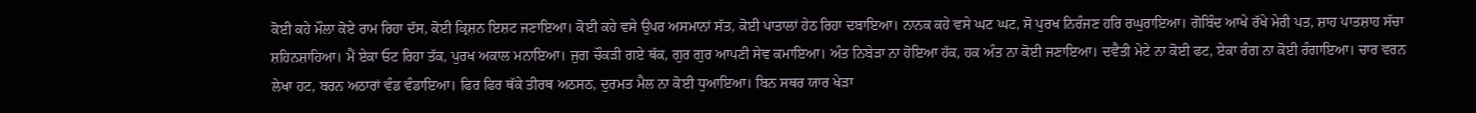ਕੋਈ ਕਹੇ ਮੌਲਾ ਕੋਏ ਰਾਮ ਰਿਹਾ ਦੱਸ, ਕੋਈ ਕ੍ਰਿਸ਼ਨ ਇਸ਼ਟ ਜਣਾਇਆ। ਕੋਈ ਕਹੇ ਵਸੇ ਉਪਰ ਅਸਮਾਨਾਂ ਸੱਤ, ਕੋਈ ਪਾਤਾਲਾਂ ਹੇਠ ਰਿਹਾ ਦਬਾਇਆ। ਨਾਨਕ ਕਹੇ ਵਸੇ ਘਟ ਘਟ, ਸੋ ਪੁਰਖ ਨਿਰੰਜਣ ਹਰਿ ਰਘੁਰਾਇਆ। ਗੋਬਿੰਦ ਆਖੇ ਰੱਖੇ ਮੇਰੀ ਪਤ, ਸ਼ਾਹ ਪਾਤਸ਼ਾਹ ਸੱਚਾ ਸ਼ਹਿਨਸ਼ਾਹਿਆ। ਮੈਂ ਏਕਾ ਓਟ ਰਿਹਾ ਤੱਕ, ਪੁਰਖ ਅਕਾਲ ਮਨਾਇਆ। ਜੁਗ ਚੌਕੜੀ ਗਏ ਥੱਕ, ਗੁਰ ਗੁਰ ਆਪਣੀ ਸੇਵ ਕਮਾਇਆ। ਅੰਤ ਨਿਬੇੜਾ ਨਾ ਹੋਇਆ ਹੱਕ, ਹਕ ਅੰਤ ਨਾ ਕੋਈ ਜਣਾਇਆ। ਦਵੈਤੀ ਮੇਟੇ ਨਾ ਕੋਈ ਫਟ, ਏਕਾ ਰੰਗ ਨਾ ਕੋਈ ਰੰਗਾਇਆ। ਚਾਰ ਵਰਨ ਲੇਖਾ ਹਟ, ਬਰਨ ਅਠਾਰਾਂ ਵੰਡ ਵੰਡਾਇਆ। ਫਿਰ ਫਿਰ ਥੱਕੇ ਤੀਰਥ ਅਠਸਠ, ਦੁਰਮਤ ਮੈਲ ਨਾ ਕੋਈ ਧੁਆਇਆ। ਬਿਨ ਸਥਰ ਯਾਰ ਖੇੜਾ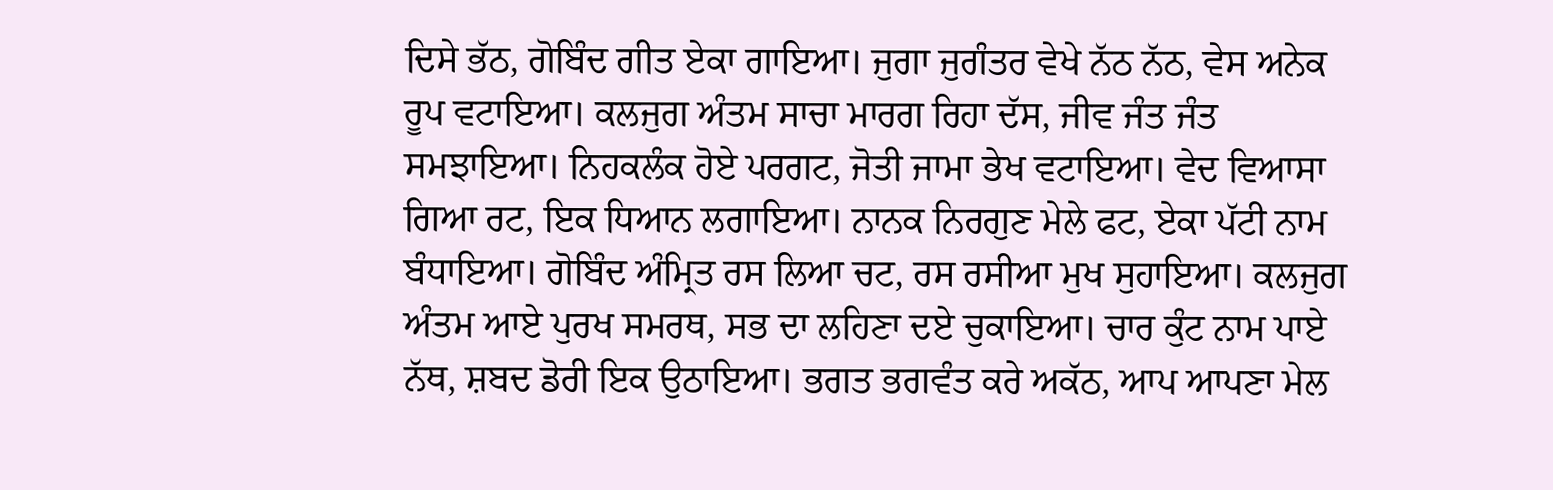ਦਿਸੇ ਭੱਠ, ਗੋਬਿੰਦ ਗੀਤ ਏਕਾ ਗਾਇਆ। ਜੁਗਾ ਜੁਗੰਤਰ ਵੇਖੇ ਨੱਠ ਨੱਠ, ਵੇਸ ਅਨੇਕ ਰੂਪ ਵਟਾਇਆ। ਕਲਜੁਗ ਅੰਤਮ ਸਾਚਾ ਮਾਰਗ ਰਿਹਾ ਦੱਸ, ਜੀਵ ਜੰਤ ਜੰਤ ਸਮਝਾਇਆ। ਨਿਹਕਲੰਕ ਹੋਏ ਪਰਗਟ, ਜੋਤੀ ਜਾਮਾ ਭੇਖ ਵਟਾਇਆ। ਵੇਦ ਵਿਆਸਾ ਗਿਆ ਰਟ, ਇਕ ਧਿਆਨ ਲਗਾਇਆ। ਨਾਨਕ ਨਿਰਗੁਣ ਮੇਲੇ ਫਟ, ਏਕਾ ਪੱਟੀ ਨਾਮ ਬੰਧਾਇਆ। ਗੋਬਿੰਦ ਅੰਮ੍ਰਿਤ ਰਸ ਲਿਆ ਚਟ, ਰਸ ਰਸੀਆ ਮੁਖ ਸੁਹਾਇਆ। ਕਲਜੁਗ ਅੰਤਮ ਆਏ ਪੁਰਖ ਸਮਰਥ, ਸਭ ਦਾ ਲਹਿਣਾ ਦਏ ਚੁਕਾਇਆ। ਚਾਰ ਕੁੰਟ ਨਾਮ ਪਾਏ ਨੱਥ, ਸ਼ਬਦ ਡੋਰੀ ਇਕ ਉਠਾਇਆ। ਭਗਤ ਭਗਵੰਤ ਕਰੇ ਅਕੱਠ, ਆਪ ਆਪਣਾ ਮੇਲ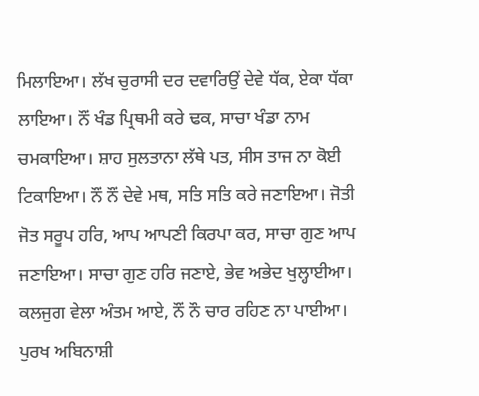ਮਿਲਾਇਆ। ਲੱਖ ਚੁਰਾਸੀ ਦਰ ਦਵਾਰਿਉਂ ਦੇਵੇ ਧੱਕ, ਏਕਾ ਧੱਕਾ ਲਾਇਆ। ਨੌਂ ਖੰਡ ਪ੍ਰਿਥਮੀ ਕਰੇ ਢਕ, ਸਾਚਾ ਖੰਡਾ ਨਾਮ ਚਮਕਾਇਆ। ਸ਼ਾਹ ਸੁਲਤਾਨਾ ਲੱਥੇ ਪਤ, ਸੀਸ ਤਾਜ ਨਾ ਕੋਈ ਟਿਕਾਇਆ। ਨੌਂ ਨੌਂ ਦੇਵੇ ਮਥ, ਸਤਿ ਸਤਿ ਕਰੇ ਜਣਾਇਆ। ਜੋਤੀ ਜੋਤ ਸਰੂਪ ਹਰਿ, ਆਪ ਆਪਣੀ ਕਿਰਪਾ ਕਰ, ਸਾਚਾ ਗੁਣ ਆਪ ਜਣਾਇਆ। ਸਾਚਾ ਗੁਣ ਹਰਿ ਜਣਾਏ, ਭੇਵ ਅਭੇਦ ਖੁਲ੍ਹਾਈਆ। ਕਲਜੁਗ ਵੇਲਾ ਅੰਤਮ ਆਏ, ਨੌਂ ਨੌ ਚਾਰ ਰਹਿਣ ਨਾ ਪਾਈਆ। ਪੁਰਖ ਅਬਿਨਾਸ਼ੀ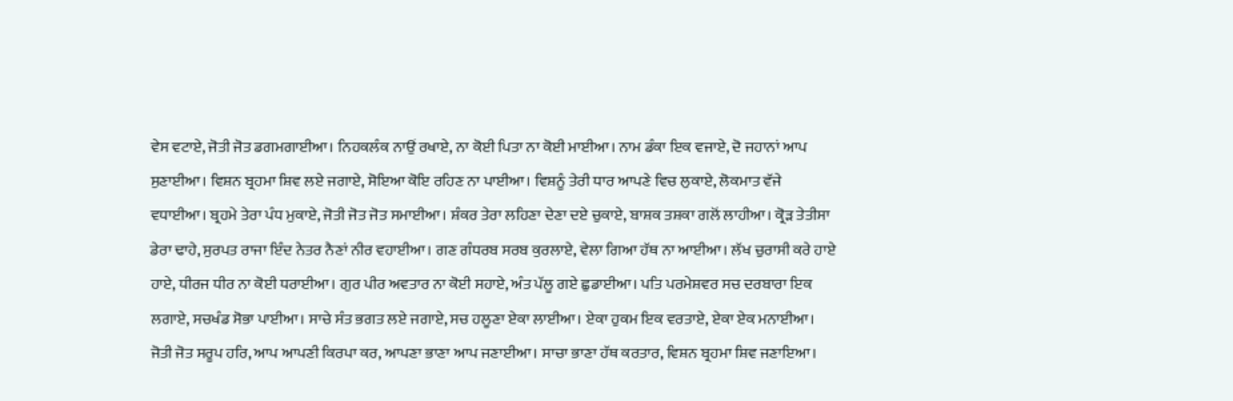ਵੇਸ ਵਟਾਏ, ਜੋਤੀ ਜੋਤ ਡਗਮਗਾਈਆ। ਨਿਹਕਲੰਕ ਨਾਉਂ ਰਖਾਏ, ਨਾ ਕੋਈ ਪਿਤਾ ਨਾ ਕੋਈ ਮਾਈਆ। ਨਾਮ ਡੰਕਾ ਇਕ ਵਜਾਏ, ਦੋ ਜਹਾਨਾਂ ਆਪ ਸੁਣਾਈਆ। ਵਿਸ਼ਨ ਬ੍ਰਹਮਾ ਸ਼ਿਵ ਲਏ ਜਗਾਏ, ਸੋਇਆ ਕੋਇ ਰਹਿਣ ਨਾ ਪਾਈਆ। ਵਿਸ਼ਨੂੰ ਤੇਰੀ ਧਾਰ ਆਪਣੇ ਵਿਚ ਲੁਕਾਏ, ਲੋਕਮਾਤ ਵੱਜੇ ਵਧਾਈਆ। ਬ੍ਰਹਮੇ ਤੇਰਾ ਪੰਧ ਮੁਕਾਏ, ਜੋਤੀ ਜੋਤ ਜੋਤ ਸਮਾਈਆ। ਸ਼ੰਕਰ ਤੇਰਾ ਲਹਿਣਾ ਦੇਣਾ ਦਏ ਚੁਕਾਏ, ਬਾਸ਼ਕ ਤਸ਼ਕਾ ਗਲੋਂ ਲਾਹੀਆ। ਕ੍ਰੋੜ ਤੇਤੀਸਾ ਡੇਰਾ ਢਾਹੇ, ਸੁਰਪਤ ਰਾਜਾ ਇੰਦ ਨੇਤਰ ਨੈਣਾਂ ਨੀਰ ਵਹਾਈਆ। ਗਣ ਗੰਧਰਬ ਸਰਬ ਕੁਰਲਾਏ, ਵੇਲਾ ਗਿਆ ਹੱਥ ਨਾ ਆਈਆ। ਲੱਖ ਚੁਰਾਸੀ ਕਰੇ ਹਾਏ ਹਾਏ, ਧੀਰਜ ਧੀਰ ਨਾ ਕੋਈ ਧਰਾਈਆ। ਗੁਰ ਪੀਰ ਅਵਤਾਰ ਨਾ ਕੋਈ ਸਹਾਏ, ਅੰਤ ਪੱਲੂ ਗਏ ਛੁਡਾਈਆ। ਪਤਿ ਪਰਮੇਸ਼ਵਰ ਸਚ ਦਰਬਾਰਾ ਇਕ ਲਗਾਏ, ਸਚਖੰਡ ਸੋਭਾ ਪਾਈਆ। ਸਾਚੇ ਸੰਤ ਭਗਤ ਲਏ ਜਗਾਏ, ਸਚ ਹਲੂਣਾ ਏਕਾ ਲਾਈਆ। ਏਕਾ ਹੁਕਮ ਇਕ ਵਰਤਾਏ, ਏਕਾ ਏਕ ਮਨਾਈਆ। ਜੋਤੀ ਜੋਤ ਸਰੂਪ ਹਰਿ, ਆਪ ਆਪਣੀ ਕਿਰਪਾ ਕਰ, ਆਪਣਾ ਭਾਣਾ ਆਪ ਜਣਾਈਆ। ਸਾਚਾ ਭਾਣਾ ਹੱਥ ਕਰਤਾਰ, ਵਿਸ਼ਨ ਬ੍ਰਹਮਾ ਸ਼ਿਵ ਜਣਾਇਆ।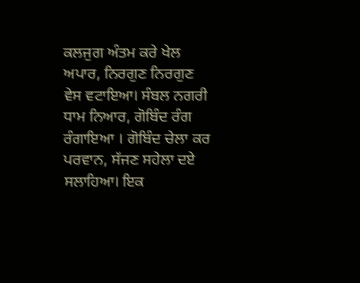ਕਲਜੁਗ ਅੰਤਮ ਕਰੇ ਖੇਲ ਅਪਾਰ, ਨਿਰਗੁਣ ਨਿਰਗੁਣ ਵੇਸ ਵਟਾਇਆ। ਸੰਬਲ ਨਗਰੀ ਧਾਮ ਨਿਆਰ, ਗੋਬਿੰਦ ਰੰਗ ਰੰਗਾਇਆ । ਗੋਬਿੰਦ ਚੇਲਾ ਕਰ ਪਰਵਾਨ, ਸੱਜਣ ਸਹੇਲਾ ਦਏ ਸਲਾਹਿਆ। ਇਕ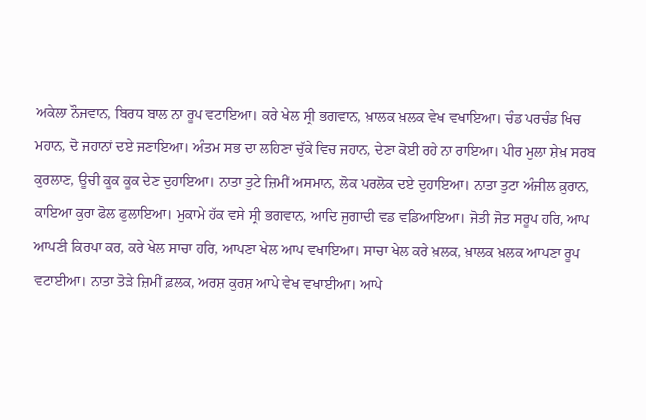ਅਕੇਲਾ ਨੌਜਵਾਨ, ਬਿਰਧ ਬਾਲ ਨਾ ਰੂਪ ਵਟਾਇਆ। ਕਰੇ ਖੇਲ ਸ੍ਰੀ ਭਗਵਾਨ, ਖ਼ਾਲਕ ਖ਼ਲਕ ਵੇਖ ਵਖਾਇਆ। ਚੰਡ ਪਰਚੰਡ ਖਿਚ ਮਹਾਨ, ਦੋ ਜਹਾਨਾਂ ਦਏ ਜਣਾਇਆ। ਅੰਤਮ ਸਭ ਦਾ ਲਹਿਣਾ ਚੁੱਕੇ ਵਿਚ ਜਹਾਨ, ਦੇਣਾ ਕੋਈ ਰਹੇ ਨਾ ਰਾਇਆ। ਪੀਰ ਮੁਲਾ ਸ਼ੇਖ਼ ਸਰਬ ਕੁਰਲਾਣ, ਊਚੀ ਕੂਕ ਕੂਕ ਦੇਣ ਦੁਹਾਇਆ। ਨਾਤਾ ਤੁਟੇ ਜ਼ਿਮੀਂ ਅਸਮਾਨ, ਲੋਕ ਪਰਲੋਕ ਦਏ ਦੁਹਾਇਆ। ਨਾਤਾ ਤੁਟਾ ਅੰਜੀਲ ਕ਼ੁਰਾਨ, ਕਾਇਆ ਕੁਰਾ ਫੋਲ ਫੁਲਾਇਆ। ਮੁਕਾਮੇ ਹੱਕ ਵਸੇ ਸ੍ਰੀ ਭਗਵਾਨ, ਆਦਿ ਜੁਗਾਦੀ ਵਡ ਵਡਿਆਇਆ। ਜੋਤੀ ਜੋਤ ਸਰੂਪ ਹਰਿ, ਆਪ ਆਪਣੀ ਕਿਰਪਾ ਕਰ, ਕਰੇ ਖੇਲ ਸਾਚਾ ਹਰਿ, ਆਪਣਾ ਖੇਲ ਆਪ ਵਖਾਇਆ। ਸਾਚਾ ਖੇਲ ਕਰੇ ਖ਼ਲਕ, ਖ਼ਾਲਕ ਖ਼ਲਕ ਆਪਣਾ ਰੂਪ ਵਟਾਈਆ। ਨਾਤਾ ਤੋੜੇ ਜ਼ਿਮੀਂ ਫ਼ਲਕ, ਅਰਸ਼ ਕੁਰਸ਼ ਆਪੇ ਵੇਖ ਵਖਾਈਆ। ਆਪੇ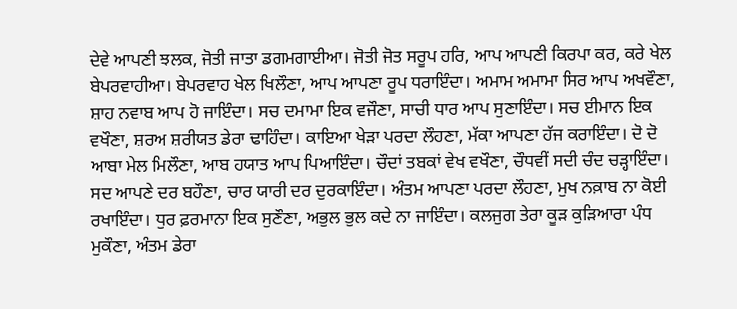ਦੇਵੇ ਆਪਣੀ ਝਲਕ, ਜੋਤੀ ਜਾਤਾ ਡਗਮਗਾਈਆ। ਜੋਤੀ ਜੋਤ ਸਰੂਪ ਹਰਿ, ਆਪ ਆਪਣੀ ਕਿਰਪਾ ਕਰ, ਕਰੇ ਖੇਲ ਬੇਪਰਵਾਹੀਆ। ਬੇਪਰਵਾਹ ਖੇਲ ਖਿਲੌਣਾ, ਆਪ ਆਪਣਾ ਰੂਪ ਧਰਾਇੰਦਾ। ਅਮਾਮ ਅਮਾਮਾ ਸਿਰ ਆਪ ਅਖਵੌਣਾ, ਸ਼ਾਹ ਨਵਾਬ ਆਪ ਹੋ ਜਾਇੰਦਾ। ਸਚ ਦਮਾਮਾ ਇਕ ਵਜੌਣਾ, ਸਾਚੀ ਧਾਰ ਆਪ ਸੁਣਾਇੰਦਾ। ਸਚ ਈਮਾਨ ਇਕ ਵਖੌਣਾ, ਸ਼ਰਅ ਸ਼ਰੀਯਤ ਡੇਰਾ ਢਾਹਿੰਦਾ। ਕਾਇਆ ਖੇੜਾ ਪਰਦਾ ਲੌਹਣਾ, ਮੱਕਾ ਆਪਣਾ ਹੱਜ ਕਰਾਇੰਦਾ। ਦੋ ਦੋ ਆਬਾ ਮੇਲ ਮਿਲੌਣਾ, ਆਬ ਹਯਾਤ ਆਪ ਪਿਆਇੰਦਾ। ਚੌਦਾਂ ਤਬਕਾਂ ਵੇਖ ਵਖੌਣਾ, ਚੌਧਵੀਂ ਸਦੀ ਚੰਦ ਚੜ੍ਹਾਇੰਦਾ। ਸਦ ਆਪਣੇ ਦਰ ਬਹੌਣਾ, ਚਾਰ ਯਾਰੀ ਦਰ ਦੁਰਕਾਇੰਦਾ। ਅੰਤਮ ਆਪਣਾ ਪਰਦਾ ਲੌਹਣਾ, ਮੁਖ ਨਕ਼ਾਬ ਨਾ ਕੋਈ ਰਖਾਇੰਦਾ। ਧੁਰ ਫ਼ਰਮਾਨਾ ਇਕ ਸੁਣੌਣਾ, ਅਭੁਲ ਭੁਲ ਕਦੇ ਨਾ ਜਾਇੰਦਾ। ਕਲਜੁਗ ਤੇਰਾ ਕੂੜ ਕੁੜਿਆਰਾ ਪੰਧ ਮੁਕੌਣਾ, ਅੰਤਮ ਡੇਰਾ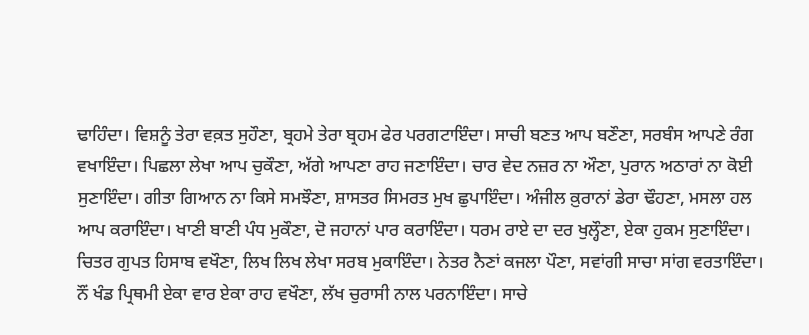ਢਾਹਿੰਦਾ। ਵਿਸ਼ਨੂੰ ਤੇਰਾ ਵਕ਼ਤ ਸੁਹੌਣਾ, ਬ੍ਰਹਮੇ ਤੇਰਾ ਬ੍ਰਹਮ ਫੇਰ ਪਰਗਟਾਇੰਦਾ। ਸਾਚੀ ਬਣਤ ਆਪ ਬਣੌਣਾ, ਸਰਬੰਸ ਆਪਣੇ ਰੰਗ ਵਖਾਇੰਦਾ। ਪਿਛਲਾ ਲੇਖਾ ਆਪ ਚੁਕੌਣਾ, ਅੱਗੇ ਆਪਣਾ ਰਾਹ ਜਣਾਇੰਦਾ। ਚਾਰ ਵੇਦ ਨਜ਼ਰ ਨਾ ਔਣਾ, ਪੁਰਾਨ ਅਠਾਰਾਂ ਨਾ ਕੋਈ ਸੁਣਾਇੰਦਾ। ਗੀਤਾ ਗਿਆਨ ਨਾ ਕਿਸੇ ਸਮਝੌਣਾ, ਸ਼ਾਸਤਰ ਸਿਮਰਤ ਮੁਖ ਛੁਪਾਇੰਦਾ। ਅੰਜੀਲ ਕ਼ੁਰਾਨਾਂ ਡੇਰਾ ਢੌਹਣਾ, ਮਸਲਾ ਹਲ ਆਪ ਕਰਾਇੰਦਾ। ਖਾਣੀ ਬਾਣੀ ਪੰਧ ਮੁਕੌਣਾ, ਦੋ ਜਹਾਨਾਂ ਪਾਰ ਕਰਾਇੰਦਾ। ਧਰਮ ਰਾਏ ਦਾ ਦਰ ਖੁਲ੍ਹੌਣਾ, ਏਕਾ ਹੁਕਮ ਸੁਣਾਇੰਦਾ। ਚਿਤਰ ਗੁਪਤ ਹਿਸਾਬ ਵਖੌਣਾ, ਲਿਖ ਲਿਖ ਲੇਖਾ ਸਰਬ ਮੁਕਾਇੰਦਾ। ਨੇਤਰ ਨੈਣਾਂ ਕਜਲਾ ਪੌਣਾ, ਸਵਾਂਗੀ ਸਾਚਾ ਸਾਂਗ ਵਰਤਾਇੰਦਾ। ਨੌਂ ਖੰਡ ਪ੍ਰਿਥਮੀ ਏਕਾ ਵਾਰ ਏਕਾ ਰਾਹ ਵਖੌਣਾ, ਲੱਖ ਚੁਰਾਸੀ ਨਾਲ ਪਰਨਾਇੰਦਾ। ਸਾਚੇ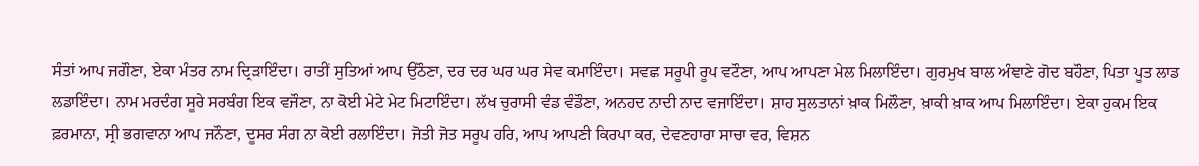ਸੰਤਾਂ ਆਪ ਜਗੌਣਾ, ਏਕਾ ਮੰਤਰ ਨਾਮ ਦ੍ਰਿੜਾਇੰਦਾ। ਰਾਤੀਂ ਸੁਤਿਆਂ ਆਪ ਉਠੌਣਾ, ਦਰ ਦਰ ਘਰ ਘਰ ਸੇਵ ਕਮਾਇੰਦਾ। ਸਵਛ ਸਰੂਪੀ ਰੂਪ ਵਟੌਣਾ, ਆਪ ਆਪਣਾ ਮੇਲ ਮਿਲਾਇੰਦਾ। ਗੁਰਮੁਖ ਬਾਲ ਅੰਞਾਣੇ ਗੋਦ ਬਹੌਣਾ, ਪਿਤਾ ਪੂਤ ਲਾਡ ਲਡਾਇੰਦਾ। ਨਾਮ ਮਰਦੰਗ ਸੂਰੇ ਸਰਬੰਗ ਇਕ ਵਜੌਣਾ, ਨਾ ਕੋਈ ਮੇਟੇ ਮੇਟ ਮਿਟਾਇੰਦਾ। ਲੱਖ ਚੁਰਾਸੀ ਵੰਡ ਵੰਡੌਣਾ, ਅਨਹਦ ਨਾਦੀ ਨਾਦ ਵਜਾਇੰਦਾ। ਸ਼ਾਹ ਸੁਲਤਾਨਾਂ ਖ਼ਾਕ ਮਿਲੌਣਾ, ਖ਼ਾਕੀ ਖ਼ਾਕ ਆਪ ਮਿਲਾਇੰਦਾ। ਏਕਾ ਹੁਕਮ ਇਕ ਫ਼ਰਮਾਨਾ, ਸ੍ਰੀ ਭਗਵਾਨਾ ਆਪ ਜਨੌਣਾ, ਦੂਸਰ ਸੰਗ ਨਾ ਕੋਈ ਰਲਾਇੰਦਾ। ਜੋਤੀ ਜੋਤ ਸਰੂਪ ਹਰਿ, ਆਪ ਆਪਣੀ ਕਿਰਪਾ ਕਰ, ਦੇਵਣਹਾਰਾ ਸਾਚਾ ਵਰ, ਵਿਸ਼ਨ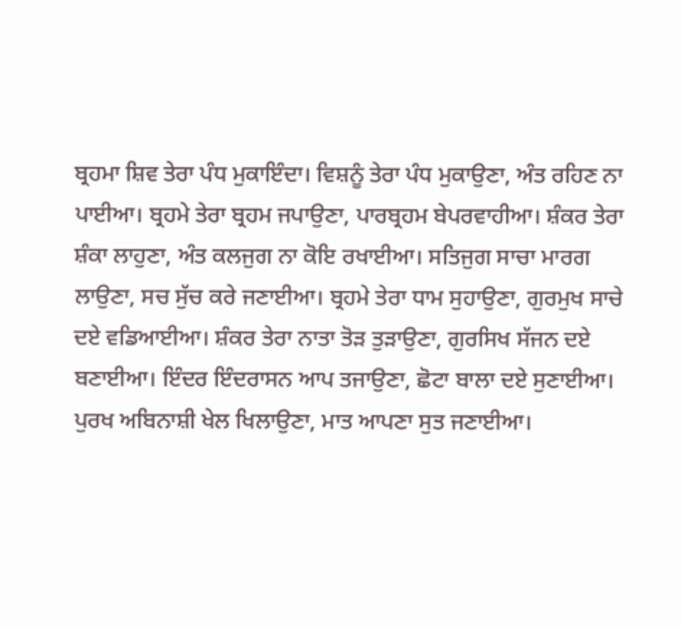ਬ੍ਰਹਮਾ ਸ਼ਿਵ ਤੇਰਾ ਪੰਧ ਮੁਕਾਇੰਦਾ। ਵਿਸ਼ਨੂੰ ਤੇਰਾ ਪੰਧ ਮੁਕਾਉਣਾ, ਅੰਤ ਰਹਿਣ ਨਾ ਪਾਈਆ। ਬ੍ਰਹਮੇ ਤੇਰਾ ਬ੍ਰਹਮ ਜਪਾਉਣਾ, ਪਾਰਬ੍ਰਹਮ ਬੇਪਰਵਾਹੀਆ। ਸ਼ੰਕਰ ਤੇਰਾ ਸ਼ੰਕਾ ਲਾਹੁਣਾ, ਅੰਤ ਕਲਜੁਗ ਨਾ ਕੋਇ ਰਖਾਈਆ। ਸਤਿਜੁਗ ਸਾਚਾ ਮਾਰਗ ਲਾਉਣਾ, ਸਚ ਸੁੱਚ ਕਰੇ ਜਣਾਈਆ। ਬ੍ਰਹਮੇ ਤੇਰਾ ਧਾਮ ਸੁਹਾਉਣਾ, ਗੁਰਮੁਖ ਸਾਚੇ ਦਏ ਵਡਿਆਈਆ। ਸ਼ੰਕਰ ਤੇਰਾ ਨਾਤਾ ਤੋੜ ਤੁੜਾਉਣਾ, ਗੁਰਸਿਖ ਸੱਜਨ ਦਏ ਬਣਾਈਆ। ਇੰਦਰ ਇੰਦਰਾਸਨ ਆਪ ਤਜਾਉਣਾ, ਛੋਟਾ ਬਾਲਾ ਦਏ ਸੁਣਾਈਆ। ਪੁਰਖ ਅਬਿਨਾਸ਼ੀ ਖੇਲ ਖਿਲਾਉਣਾ, ਮਾਤ ਆਪਣਾ ਸੁਤ ਜਣਾਈਆ।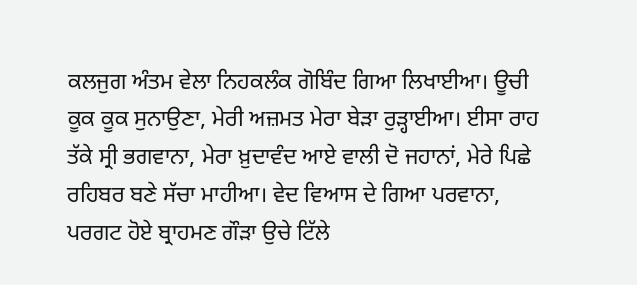ਕਲਜੁਗ ਅੰਤਮ ਵੇਲਾ ਨਿਹਕਲੰਕ ਗੋਬਿੰਦ ਗਿਆ ਲਿਖਾਈਆ। ਊਚੀ ਕੂਕ ਕੂਕ ਸੁਨਾਉਣਾ, ਮੇਰੀ ਅਜ਼ਮਤ ਮੇਰਾ ਬੇੜਾ ਰੁੜ੍ਹਾਈਆ। ਈਸਾ ਰਾਹ ਤੱਕੇ ਸ੍ਰੀ ਭਗਵਾਨਾ, ਮੇਰਾ ਖ਼ੁਦਾਵੰਦ ਆਏ ਵਾਲੀ ਦੋ ਜਹਾਨਾਂ, ਮੇਰੇ ਪਿਛੇ ਰਹਿਬਰ ਬਣੇ ਸੱਚਾ ਮਾਹੀਆ। ਵੇਦ ਵਿਆਸ ਦੇ ਗਿਆ ਪਰਵਾਨਾ, ਪਰਗਟ ਹੋਏ ਬ੍ਰਾਹਮਣ ਗੌੜਾ ਉਚੇ ਟਿੱਲੇ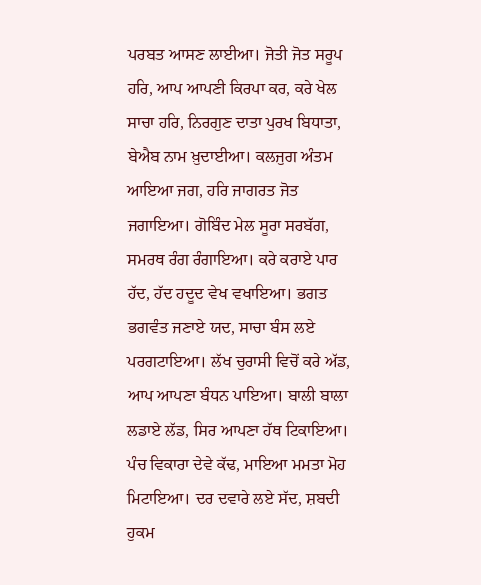ਪਰਬਤ ਆਸਣ ਲਾਈਆ। ਜੋਤੀ ਜੋਤ ਸਰੂਪ ਹਰਿ, ਆਪ ਆਪਣੀ ਕਿਰਪਾ ਕਰ, ਕਰੇ ਖੇਲ ਸਾਚਾ ਹਰਿ, ਨਿਰਗੁਣ ਦਾਤਾ ਪੁਰਖ ਬਿਧਾਤਾ, ਬੇਐਬ ਨਾਮ ਖ਼ੁਦਾਈਆ। ਕਲਜੁਗ ਅੰਤਮ ਆਇਆ ਜਗ, ਹਰਿ ਜਾਗਰਤ ਜੋਤ ਜਗਾਇਆ। ਗੋਬਿੰਦ ਮੇਲ ਸੂਰਾ ਸਰਬੱਗ, ਸਮਰਥ ਰੰਗ ਰੰਗਾਇਆ। ਕਰੇ ਕਰਾਏ ਪਾਰ ਹੱਦ, ਹੱਦ ਹਦੂਦ ਵੇਖ ਵਖਾਇਆ। ਭਗਤ ਭਗਵੰਤ ਜਣਾਏ ਯਦ, ਸਾਚਾ ਬੰਸ ਲਏ ਪਰਗਟਾਇਆ। ਲੱਖ ਚੁਰਾਸੀ ਵਿਚੋਂ ਕਰੇ ਅੱਡ, ਆਪ ਆਪਣਾ ਬੰਧਨ ਪਾਇਆ। ਬਾਲੀ ਬਾਲਾ ਲਡਾਏ ਲੱਡ, ਸਿਰ ਆਪਣਾ ਹੱਥ ਟਿਕਾਇਆ। ਪੰਚ ਵਿਕਾਰਾ ਦੇਵੇ ਕੱਢ, ਮਾਇਆ ਮਮਤਾ ਮੋਹ ਮਿਟਾਇਆ। ਦਰ ਦਵਾਰੇ ਲਏ ਸੱਦ, ਸ਼ਬਦੀ ਹੁਕਮ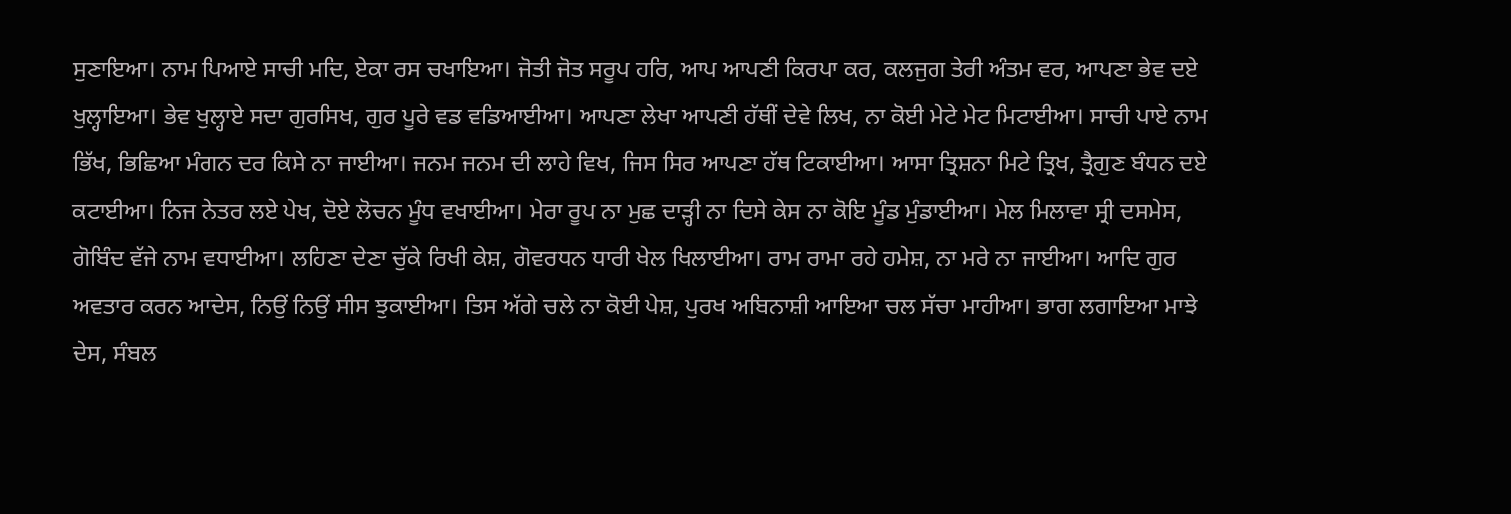ਸੁਣਾਇਆ। ਨਾਮ ਪਿਆਏ ਸਾਚੀ ਮਦਿ, ਏਕਾ ਰਸ ਚਖਾਇਆ। ਜੋਤੀ ਜੋਤ ਸਰੂਪ ਹਰਿ, ਆਪ ਆਪਣੀ ਕਿਰਪਾ ਕਰ, ਕਲਜੁਗ ਤੇਰੀ ਅੰਤਮ ਵਰ, ਆਪਣਾ ਭੇਵ ਦਏ ਖੁਲ੍ਹਾਇਆ। ਭੇਵ ਖੁਲ੍ਹਾਏ ਸਦਾ ਗੁਰਸਿਖ, ਗੁਰ ਪੂਰੇ ਵਡ ਵਡਿਆਈਆ। ਆਪਣਾ ਲੇਖਾ ਆਪਣੀ ਹੱਥੀਂ ਦੇਵੇ ਲਿਖ, ਨਾ ਕੋਈ ਮੇਟੇ ਮੇਟ ਮਿਟਾਈਆ। ਸਾਚੀ ਪਾਏ ਨਾਮ ਭਿੱਖ, ਭਿਛਿਆ ਮੰਗਨ ਦਰ ਕਿਸੇ ਨਾ ਜਾਈਆ। ਜਨਮ ਜਨਮ ਦੀ ਲਾਹੇ ਵਿਖ, ਜਿਸ ਸਿਰ ਆਪਣਾ ਹੱਥ ਟਿਕਾਈਆ। ਆਸਾ ਤ੍ਰਿਸ਼ਨਾ ਮਿਟੇ ਤ੍ਰਿਖ, ਤ੍ਰੈਗੁਣ ਬੰਧਨ ਦਏ ਕਟਾਈਆ। ਨਿਜ ਨੇਤਰ ਲਏ ਪੇਖ, ਦੋਏ ਲੋਚਨ ਮੂੰਧ ਵਖਾਈਆ। ਮੇਰਾ ਰੂਪ ਨਾ ਮੁਛ ਦਾੜ੍ਹੀ ਨਾ ਦਿਸੇ ਕੇਸ ਨਾ ਕੋਇ ਮੂੰਡ ਮੁੰਡਾਈਆ। ਮੇਲ ਮਿਲਾਵਾ ਸ੍ਰੀ ਦਸਮੇਸ, ਗੋਬਿੰਦ ਵੱਜੇ ਨਾਮ ਵਧਾਈਆ। ਲਹਿਣਾ ਦੇਣਾ ਚੁੱਕੇ ਰਿਖੀ ਕੇਸ਼, ਗੋਵਰਧਨ ਧਾਰੀ ਖੇਲ ਖਿਲਾਈਆ। ਰਾਮ ਰਾਮਾ ਰਹੇ ਹਮੇਸ਼, ਨਾ ਮਰੇ ਨਾ ਜਾਈਆ। ਆਦਿ ਗੁਰ ਅਵਤਾਰ ਕਰਨ ਆਦੇਸ, ਨਿਉਂ ਨਿਉਂ ਸੀਸ ਝੁਕਾਈਆ। ਤਿਸ ਅੱਗੇ ਚਲੇ ਨਾ ਕੋਈ ਪੇਸ਼, ਪੁਰਖ ਅਬਿਨਾਸ਼ੀ ਆਇਆ ਚਲ ਸੱਚਾ ਮਾਹੀਆ। ਭਾਗ ਲਗਾਇਆ ਮਾਝੇ ਦੇਸ, ਸੰਬਲ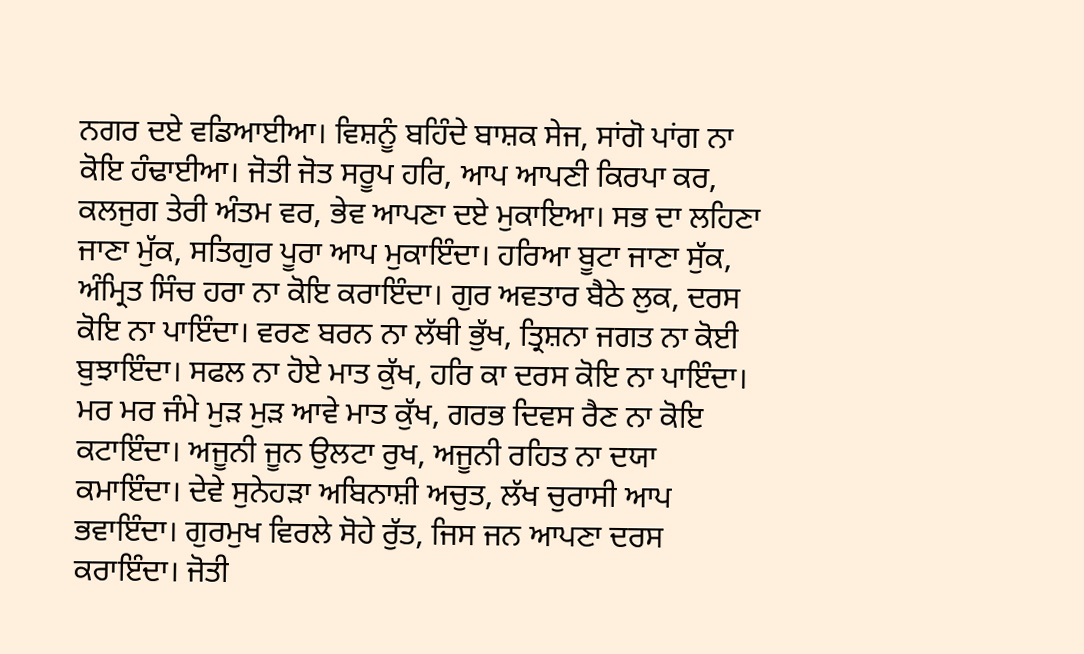ਨਗਰ ਦਏ ਵਡਿਆਈਆ। ਵਿਸ਼ਨੂੰ ਬਹਿੰਦੇ ਬਾਸ਼ਕ ਸੇਜ, ਸਾਂਗੋ ਪਾਂਗ ਨਾ ਕੋਇ ਹੰਢਾਈਆ। ਜੋਤੀ ਜੋਤ ਸਰੂਪ ਹਰਿ, ਆਪ ਆਪਣੀ ਕਿਰਪਾ ਕਰ, ਕਲਜੁਗ ਤੇਰੀ ਅੰਤਮ ਵਰ, ਭੇਵ ਆਪਣਾ ਦਏ ਮੁਕਾਇਆ। ਸਭ ਦਾ ਲਹਿਣਾ ਜਾਣਾ ਮੁੱਕ, ਸਤਿਗੁਰ ਪੂਰਾ ਆਪ ਮੁਕਾਇੰਦਾ। ਹਰਿਆ ਬੂਟਾ ਜਾਣਾ ਸੁੱਕ, ਅੰਮ੍ਰਿਤ ਸਿੰਚ ਹਰਾ ਨਾ ਕੋਇ ਕਰਾਇੰਦਾ। ਗੁਰ ਅਵਤਾਰ ਬੈਠੇ ਲੁਕ, ਦਰਸ ਕੋਇ ਨਾ ਪਾਇੰਦਾ। ਵਰਣ ਬਰਨ ਨਾ ਲੱਥੀ ਭੁੱਖ, ਤ੍ਰਿਸ਼ਨਾ ਜਗਤ ਨਾ ਕੋਈ ਬੁਝਾਇੰਦਾ। ਸਫਲ ਨਾ ਹੋਏ ਮਾਤ ਕੁੱਖ, ਹਰਿ ਕਾ ਦਰਸ ਕੋਇ ਨਾ ਪਾਇੰਦਾ। ਮਰ ਮਰ ਜੰਮੇ ਮੁੜ ਮੁੜ ਆਵੇ ਮਾਤ ਕੁੱਖ, ਗਰਭ ਦਿਵਸ ਰੈਣ ਨਾ ਕੋਇ ਕਟਾਇੰਦਾ। ਅਜੂਨੀ ਜੂਨ ਉਲਟਾ ਰੁਖ, ਅਜੂਨੀ ਰਹਿਤ ਨਾ ਦਯਾ ਕਮਾਇੰਦਾ। ਦੇਵੇ ਸੁਨੇਹੜਾ ਅਬਿਨਾਸ਼ੀ ਅਚੁਤ, ਲੱਖ ਚੁਰਾਸੀ ਆਪ ਭਵਾਇੰਦਾ। ਗੁਰਮੁਖ ਵਿਰਲੇ ਸੋਹੇ ਰੁੱਤ, ਜਿਸ ਜਨ ਆਪਣਾ ਦਰਸ ਕਰਾਇੰਦਾ। ਜੋਤੀ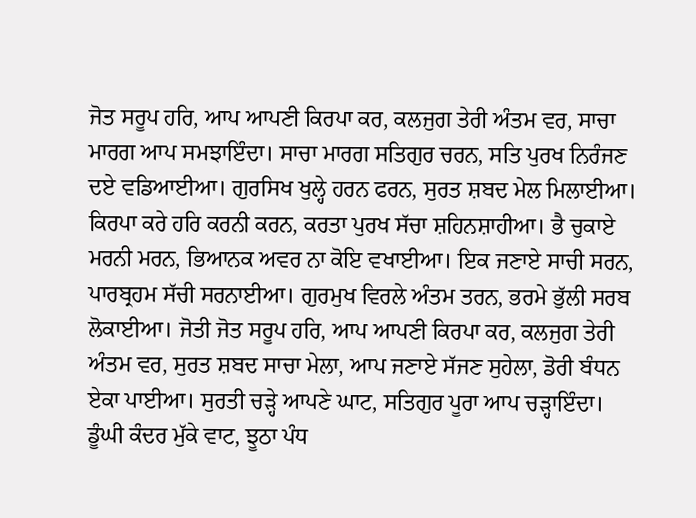ਜੋਤ ਸਰੂਪ ਹਰਿ, ਆਪ ਆਪਣੀ ਕਿਰਪਾ ਕਰ, ਕਲਜੁਗ ਤੇਰੀ ਅੰਤਮ ਵਰ, ਸਾਚਾ ਮਾਰਗ ਆਪ ਸਮਝਾਇੰਦਾ। ਸਾਚਾ ਮਾਰਗ ਸਤਿਗੁਰ ਚਰਨ, ਸਤਿ ਪੁਰਖ ਨਿਰੰਜਣ ਦਏ ਵਡਿਆਈਆ। ਗੁਰਸਿਖ ਖੁਲ੍ਹੇ ਹਰਨ ਫਰਨ, ਸੁਰਤ ਸ਼ਬਦ ਮੇਲ ਮਿਲਾਈਆ। ਕਿਰਪਾ ਕਰੇ ਹਰਿ ਕਰਨੀ ਕਰਨ, ਕਰਤਾ ਪੁਰਖ ਸੱਚਾ ਸ਼ਹਿਨਸ਼ਾਹੀਆ। ਭੈ ਚੁਕਾਏ ਮਰਨੀ ਮਰਨ, ਭਿਆਨਕ ਅਵਰ ਨਾ ਕੋਇ ਵਖਾਈਆ। ਇਕ ਜਣਾਏ ਸਾਚੀ ਸਰਨ, ਪਾਰਬ੍ਰਹਮ ਸੱਚੀ ਸਰਨਾਈਆ। ਗੁਰਮੁਖ ਵਿਰਲੇ ਅੰਤਮ ਤਰਨ, ਭਰਮੇ ਭੁੱਲੀ ਸਰਬ ਲੋਕਾਈਆ। ਜੋਤੀ ਜੋਤ ਸਰੂਪ ਹਰਿ, ਆਪ ਆਪਣੀ ਕਿਰਪਾ ਕਰ, ਕਲਜੁਗ ਤੇਰੀ ਅੰਤਮ ਵਰ, ਸੁਰਤ ਸ਼ਬਦ ਸਾਚਾ ਮੇਲਾ, ਆਪ ਜਣਾਏ ਸੱਜਣ ਸੁਹੇਲਾ, ਡੋਰੀ ਬੰਧਨ ਏਕਾ ਪਾਈਆ। ਸੁਰਤੀ ਚੜ੍ਹੇ ਆਪਣੇ ਘਾਟ, ਸਤਿਗੁਰ ਪੂਰਾ ਆਪ ਚੜ੍ਹਾਇੰਦਾ। ਡੂੰਘੀ ਕੰਦਰ ਮੁੱਕੇ ਵਾਟ, ਝੂਠਾ ਪੰਧ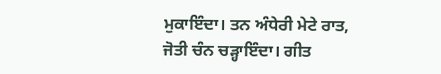ਮੁਕਾਇੰਦਾ। ਤਨ ਅੰਧੇਰੀ ਮੇਟੇ ਰਾਤ, ਜੋਤੀ ਚੰਨ ਚੜ੍ਹਾਇੰਦਾ। ਗੀਤ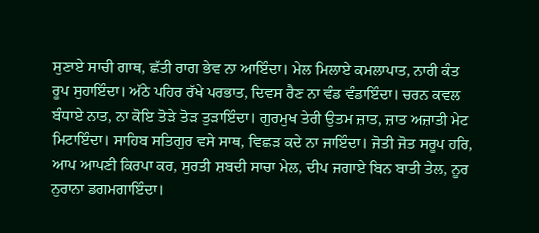ਸੁਣਾਏ ਸਾਚੀ ਗਾਥ, ਛੱਤੀ ਰਾਗ ਭੇਵ ਨਾ ਆਇੰਦਾ। ਮੇਲ ਮਿਲਾਏ ਕਮਲਾਪਾਤ, ਨਾਰੀ ਕੰਤ ਰੂਪ ਸੁਹਾਇੰਦਾ। ਅੱਠੇ ਪਹਿਰ ਰੱਖੇ ਪਰਭਾਤ, ਦਿਵਸ ਰੈਣ ਨਾ ਵੰਡ ਵੰਡਾਇੰਦਾ। ਚਰਨ ਕਵਲ ਬੰਧਾਏ ਨਾਤ, ਨਾ ਕੋਇ ਤੋੜੇ ਤੋੜ ਤੁੜਾਇੰਦਾ। ਗੁਰਮੁਖ ਤੇਰੀ ਉਤਮ ਜ਼ਾਤ, ਜ਼ਾਤ ਅਜ਼ਾਤੀ ਮੇਟ ਮਿਟਾਇੰਦਾ। ਸਾਹਿਬ ਸਤਿਗੁਰ ਵਸੇ ਸਾਥ, ਵਿਛੜ ਕਦੇ ਨਾ ਜਾਇੰਦਾ। ਜੋਤੀ ਜੋਤ ਸਰੂਪ ਹਰਿ, ਆਪ ਆਪਣੀ ਕਿਰਪਾ ਕਰ, ਸੁਰਤੀ ਸ਼ਬਦੀ ਸਾਚਾ ਮੇਲ, ਦੀਪ ਜਗਾਏ ਬਿਨ ਬਾਤੀ ਤੇਲ, ਨੂਰ ਨੁਰਾਨਾ ਡਗਮਗਾਇੰਦਾ।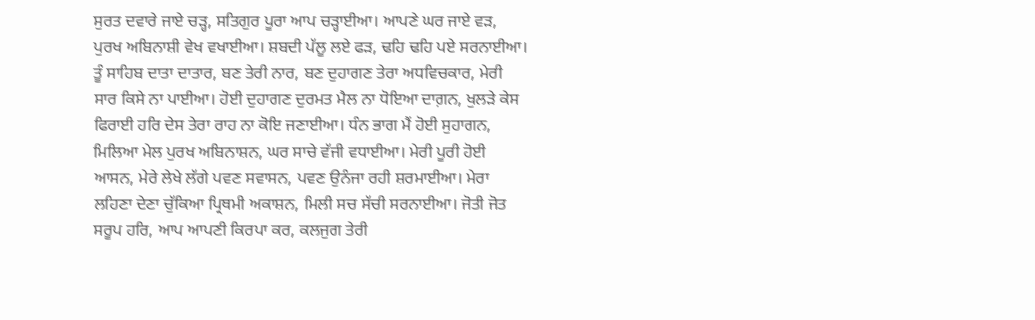ਸੁਰਤ ਦਵਾਰੇ ਜਾਏ ਚੜ੍ਹ, ਸਤਿਗੁਰ ਪੂਰਾ ਆਪ ਚੜ੍ਹਾਈਆ। ਆਪਣੇ ਘਰ ਜਾਏ ਵੜ, ਪੁਰਖ ਅਬਿਨਾਸ਼ੀ ਵੇਖ ਵਖਾਈਆ। ਸ਼ਬਦੀ ਪੱਲੂ ਲਏ ਫੜ, ਢਹਿ ਢਹਿ ਪਏ ਸਰਨਾਈਆ। ਤੂੰ ਸਾਹਿਬ ਦਾਤਾ ਦਾਤਾਰ, ਬਣ ਤੇਰੀ ਨਾਰ, ਬਣ ਦੁਹਾਗਣ ਤੇਰਾ ਅਧਵਿਚਕਾਰ, ਮੇਰੀ ਸਾਰ ਕਿਸੇ ਨਾ ਪਾਈਆ। ਹੋਈ ਦੁਹਾਗਣ ਦੁਰਮਤ ਮੈਲ ਨਾ ਧੋਇਆ ਦਾਗ਼ਨ, ਖੁਲੜੇ ਕੇਸ ਫਿਰਾਈ ਹਰਿ ਦੇਸ ਤੇਰਾ ਰਾਹ ਨਾ ਕੋਇ ਜਣਾਈਆ। ਧੰਨ ਭਾਗ ਮੈਂ ਹੋਈ ਸੁਹਾਗਨ, ਮਿਲਿਆ ਮੇਲ ਪੁਰਖ ਅਬਿਨਾਸ਼ਨ, ਘਰ ਸਾਚੇ ਵੱਜੀ ਵਧਾਈਆ। ਮੇਰੀ ਪੂਰੀ ਹੋਈ ਆਸਨ, ਮੇਰੇ ਲੇਖੇ ਲੱਗੇ ਪਵਣ ਸਵਾਸਨ, ਪਵਣ ਉਨੰਜਾ ਰਹੀ ਸ਼ਰਮਾਈਆ। ਮੇਰਾ ਲਹਿਣਾ ਦੇਣਾ ਚੁੱਕਿਆ ਪ੍ਰਿਥਮੀ ਅਕਾਸ਼ਨ, ਮਿਲੀ ਸਚ ਸੱਚੀ ਸਰਨਾਈਆ। ਜੋਤੀ ਜੋਤ ਸਰੂਪ ਹਰਿ, ਆਪ ਆਪਣੀ ਕਿਰਪਾ ਕਰ, ਕਲਜੁਗ ਤੇਰੀ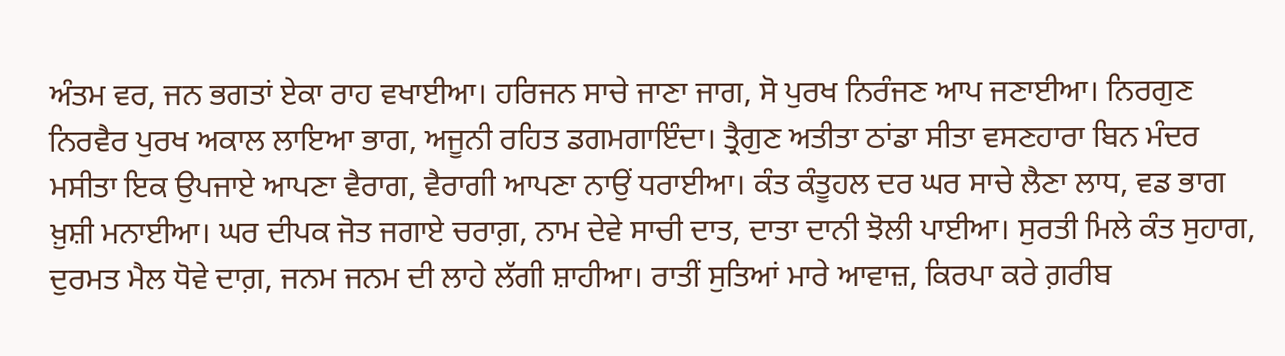ਅੰਤਮ ਵਰ, ਜਨ ਭਗਤਾਂ ਏਕਾ ਰਾਹ ਵਖਾਈਆ। ਹਰਿਜਨ ਸਾਚੇ ਜਾਣਾ ਜਾਗ, ਸੋ ਪੁਰਖ ਨਿਰੰਜਣ ਆਪ ਜਣਾਈਆ। ਨਿਰਗੁਣ ਨਿਰਵੈਰ ਪੁਰਖ ਅਕਾਲ ਲਾਇਆ ਭਾਗ, ਅਜੂਨੀ ਰਹਿਤ ਡਗਮਗਾਇੰਦਾ। ਤ੍ਰੈਗੁਣ ਅਤੀਤਾ ਠਾਂਡਾ ਸੀਤਾ ਵਸਣਹਾਰਾ ਬਿਨ ਮੰਦਰ ਮਸੀਤਾ ਇਕ ਉਪਜਾਏ ਆਪਣਾ ਵੈਰਾਗ, ਵੈਰਾਗੀ ਆਪਣਾ ਨਾਉਂ ਧਰਾਈਆ। ਕੰਤ ਕੰਤੂਹਲ ਦਰ ਘਰ ਸਾਚੇ ਲੈਣਾ ਲਾਧ, ਵਡ ਭਾਗ ਖ਼ੁਸ਼ੀ ਮਨਾਈਆ। ਘਰ ਦੀਪਕ ਜੋਤ ਜਗਾਏ ਚਰਾਗ਼, ਨਾਮ ਦੇਵੇ ਸਾਚੀ ਦਾਤ, ਦਾਤਾ ਦਾਨੀ ਝੋਲੀ ਪਾਈਆ। ਸੁਰਤੀ ਮਿਲੇ ਕੰਤ ਸੁਹਾਗ, ਦੁਰਮਤ ਮੈਲ ਧੋਵੇ ਦਾਗ਼, ਜਨਮ ਜਨਮ ਦੀ ਲਾਹੇ ਲੱਗੀ ਸ਼ਾਹੀਆ। ਰਾਤੀਂ ਸੁਤਿਆਂ ਮਾਰੇ ਆਵਾਜ਼, ਕਿਰਪਾ ਕਰੇ ਗ਼ਰੀਬ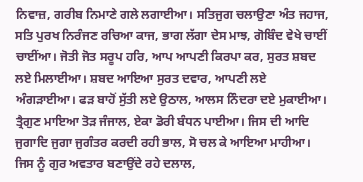ਨਿਵਾਜ਼, ਗਰੀਬ ਨਿਮਾਣੇ ਗਲੇ ਲਗਾਈਆ। ਸਤਿਜੁਗ ਚਲਾਉਣਾ ਅੰਤ ਜਹਾਜ, ਸਤਿ ਪੁਰਖ ਨਿਰੰਜਣ ਰਚਿਆ ਕਾਜ, ਭਾਗ ਲੱਗਾ ਦੇਸ ਮਾਝ, ਗੋਬਿੰਦ ਵੇਖੇ ਚਾਈਂ ਚਾਈਂਆ। ਜੋਤੀ ਜੋਤ ਸਰੂਪ ਹਰਿ, ਆਪ ਆਪਣੀ ਕਿਰਪਾ ਕਰ, ਸੁਰਤ ਸ਼ਬਦ ਲਏ ਮਿਲਾਈਆ। ਸ਼ਬਦ ਆਇਆ ਸੁਰਤ ਦਵਾਰ, ਆਪਣੀ ਲਏ ਅੰਗੜਾਈਆ। ਫੜ ਬਾਹੋਂ ਸੁੱਤੀ ਲਏ ਉਠਾਲ, ਆਲਸ ਨਿੰਦਰਾ ਦਏ ਮੁਕਾਈਆ। ਤ੍ਰੈਗੁਣ ਮਾਇਆ ਤੋੜ ਜੰਜਾਲ, ਏਕਾ ਡੋਰੀ ਬੰਧਨ ਪਾਈਆ। ਜਿਸ ਦੀ ਆਦਿ ਜੁਗਾਦਿ ਜੁਗਾ ਜੁਗੰਤਰ ਕਰਦੀ ਰਹੀ ਭਾਲ, ਸੋ ਚਲ ਕੇ ਆਇਆ ਮਾਹੀਆ। ਜਿਸ ਨੂੰ ਗੁਰ ਅਵਤਾਰ ਬਣਾਉਂਦੇ ਰਹੇ ਦਲਾਲ,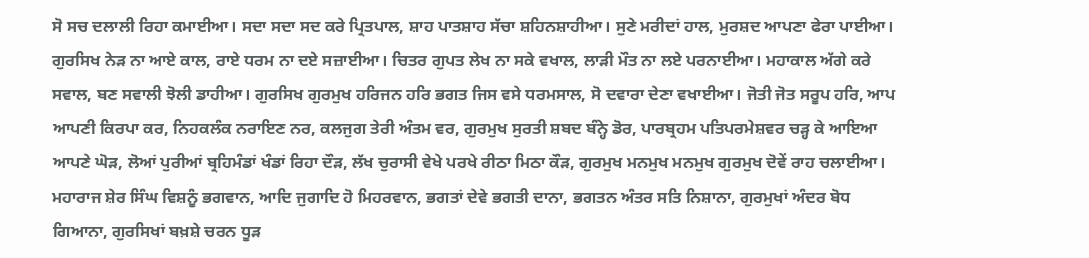ਸੋ ਸਚ ਦਲਾਲੀ ਰਿਹਾ ਕਮਾਈਆ। ਸਦਾ ਸਦਾ ਸਦ ਕਰੇ ਪ੍ਰਿਤਪਾਲ, ਸ਼ਾਹ ਪਾਤਸ਼ਾਹ ਸੱਚਾ ਸ਼ਹਿਨਸ਼ਾਹੀਆ। ਸੁਣੇ ਮਰੀਦਾਂ ਹਾਲ, ਮੁਰਸ਼ਦ ਆਪਣਾ ਫੇਰਾ ਪਾਈਆ। ਗੁਰਸਿਖ ਨੇੜ ਨਾ ਆਏ ਕਾਲ, ਰਾਏ ਧਰਮ ਨਾ ਦਏ ਸਜ਼ਾਈਆ। ਚਿਤਰ ਗੁਪਤ ਲੇਖ ਨਾ ਸਕੇ ਵਖਾਲ, ਲਾੜੀ ਮੌਤ ਨਾ ਲਏ ਪਰਨਾਈਆ। ਮਹਾਕਾਲ ਅੱਗੇ ਕਰੇ ਸਵਾਲ, ਬਣ ਸਵਾਲੀ ਝੋਲੀ ਡਾਹੀਆ। ਗੁਰਸਿਖ ਗੁਰਮੁਖ ਹਰਿਜਨ ਹਰਿ ਭਗਤ ਜਿਸ ਵਸੇ ਧਰਮਸਾਲ, ਸੋ ਦਵਾਰਾ ਦੇਣਾ ਵਖਾਈਆ। ਜੋਤੀ ਜੋਤ ਸਰੂਪ ਹਰਿ, ਆਪ ਆਪਣੀ ਕਿਰਪਾ ਕਰ, ਨਿਹਕਲੰਕ ਨਰਾਇਣ ਨਰ, ਕਲਜੁਗ ਤੇਰੀ ਅੰਤਮ ਵਰ, ਗੁਰਮੁਖ ਸੁਰਤੀ ਸ਼ਬਦ ਬੰਨ੍ਹੇ ਡੋਰ, ਪਾਰਬ੍ਰਹਮ ਪਤਿਪਰਮੇਸ਼ਵਰ ਚੜ੍ਹ ਕੇ ਆਇਆ ਆਪਣੇ ਘੋੜ, ਲੋਆਂ ਪੁਰੀਆਂ ਬ੍ਰਹਿਮੰਡਾਂ ਖੰਡਾਂ ਰਿਹਾ ਦੌੜ, ਲੱਖ ਚੁਰਾਸੀ ਵੇਖੇ ਪਰਖੇ ਰੀਠਾ ਮਿਠਾ ਕੌੜ, ਗੁਰਮੁਖ ਮਨਮੁਖ ਮਨਮੁਖ ਗੁਰਮੁਖ ਦੋਵੇਂ ਰਾਹ ਚਲਾਈਆ। ਮਹਾਰਾਜ ਸ਼ੇਰ ਸਿੰਘ ਵਿਸ਼ਨੂੰ ਭਗਵਾਨ, ਆਦਿ ਜੁਗਾਦਿ ਹੋ ਮਿਹਰਵਾਨ, ਭਗਤਾਂ ਦੇਵੇ ਭਗਤੀ ਦਾਨਾ, ਭਗਤਨ ਅੰਤਰ ਸਤਿ ਨਿਸ਼ਾਨਾ, ਗੁਰਮੁਖਾਂ ਅੰਦਰ ਬੋਧ ਗਿਆਨਾ, ਗੁਰਸਿਖਾਂ ਬਖ਼ਸ਼ੇ ਚਰਨ ਧੂੜ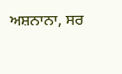ਅਸ਼ਨਾਨਾ, ਸਰ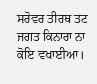ਸਰੋਵਰ ਤੀਰਥ ਤਟ ਜਗਤ ਕਿਨਾਰਾ ਨਾ ਕੋਇ ਵਖਾਈਆ।